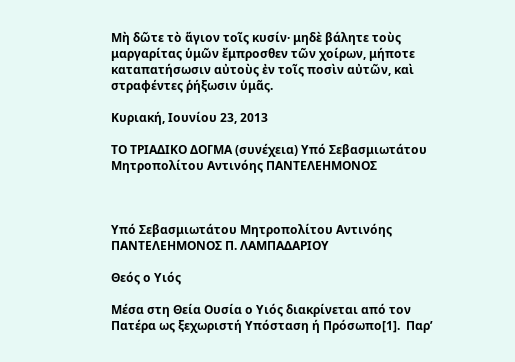Μὴ δῶτε τὸ ἅγιον τοῖς κυσίν· μηδὲ βάλητε τοὺς μαργαρίτας ὑμῶν ἔμπροσθεν τῶν χοίρων, μήποτε καταπατήσωσιν αὐτοὺς ἐν τοῖς ποσὶν αὐτῶν, καὶ στραφέντες ῥήξωσιν ὑμᾶς.

Κυριακή, Ιουνίου 23, 2013

ΤΟ ΤΡΙΑΔΙΚΟ ΔΟΓΜΑ (συνέχεια) Υπό Σεβασμιωτάτου Μητροπολίτου Αντινόης ΠΑΝΤΕΛΕΗΜΟΝΟΣ



Υπό Σεβασμιωτάτου Μητροπολίτου Αντινόης
ΠΑΝΤΕΛΕΗΜΟΝΟΣ Π. ΛΑΜΠΑΔΑΡΙΟΥ

Θεός ο Υιός

Μέσα στη Θεία Ουσία ο Υιός διακρίνεται από τον Πατέρα ως ξεχωριστή Υπόσταση ή Πρόσωπο[1].  Παρ’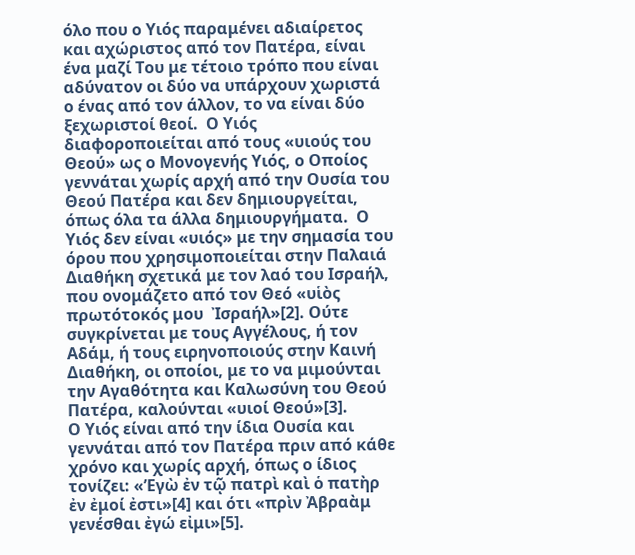όλο που ο Υιός παραμένει αδιαίρετος και αχώριστος από τον Πατέρα, είναι ένα μαζί Του με τέτοιο τρόπο που είναι αδύνατον οι δύο να υπάρχουν χωριστά ο ένας από τον άλλον, το να είναι δύο ξεχωριστοί θεοί.  Ο Υιός διαφοροποιείται από τους «υιούς του Θεού» ως ο Μονογενής Υιός, ο Οποίος γεννάται χωρίς αρχή από την Ουσία του Θεού Πατέρα και δεν δημιουργείται, όπως όλα τα άλλα δημιουργήματα.  Ο Υιός δεν είναι «υιός» με την σημασία του όρου που χρησιμοποιείται στην Παλαιά Διαθήκη σχετικά με τον λαό του Ισραήλ, που ονομάζετο από τον Θεό «υἱὸς πρωτότοκός μου  Ἰσραήλ»[2]. Ούτε συγκρίνεται με τους Αγγέλους, ή τον Αδάμ, ή τους ειρηνοποιούς στην Καινή Διαθήκη, οι οποίοι, με το να μιμούνται την Αγαθότητα και Καλωσύνη του Θεού Πατέρα, καλούνται «υιοί Θεού»[3].
Ο Υιός είναι από την ίδια Ουσία και γεννάται από τον Πατέρα πριν από κάθε χρόνο και χωρίς αρχή, όπως ο ίδιος τονίζει: «’Εγὼ ἐν τῷ πατρὶ καὶ ὁ πατὴρ ἐν ἐμοί ἐστι»[4] και ότι «πρὶν Ἀβραὰμ γενέσθαι ἐγώ εἰμι»[5].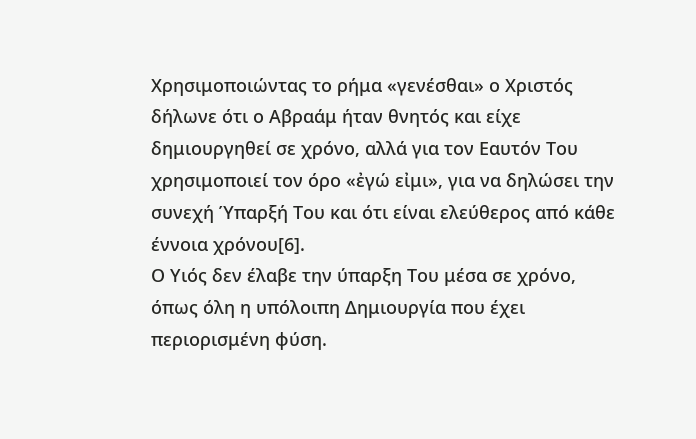Χρησιμοποιώντας το ρήμα «γενέσθαι» ο Χριστός δήλωνε ότι ο Αβραάμ ήταν θνητός και είχε δημιουργηθεί σε χρόνο, αλλά για τον Εαυτόν Του χρησιμοποιεί τον όρο «ἐγώ εἰμι», για να δηλώσει την συνεχή Ύπαρξή Του και ότι είναι ελεύθερος από κάθε έννοια χρόνου[6].
Ο Υιός δεν έλαβε την ύπαρξη Του μέσα σε χρόνο, όπως όλη η υπόλοιπη Δημιουργία που έχει περιορισμένη φύση.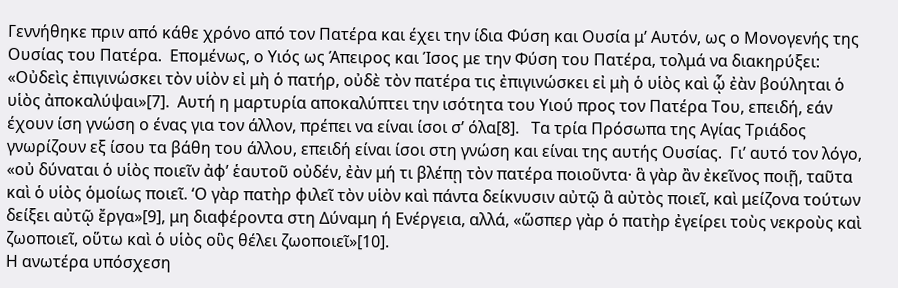Γεννήθηκε πριν από κάθε χρόνο από τον Πατέρα και έχει την ίδια Φύση και Ουσία μ’ Αυτόν, ως ο Μονογενής της Ουσίας του Πατέρα.  Επομένως, ο Υιός ως Άπειρος και Ίσος με την Φύση του Πατέρα, τολμά να διακηρύξει: «Οὐδεὶς ἐπιγινώσκει τὸν υἱὸν εἰ μὴ ὁ πατήρ, οὐδὲ τὸν πατέρα τις ἐπιγινώσκει εἰ μὴ ὁ υἱὸς καὶ ᾧ ἐὰν βούληται ὁ υἱὸς ἀποκαλύψαι»[7].  Αυτή η μαρτυρία αποκαλύπτει την ισότητα του Υιού προς τον Πατέρα Του, επειδή, εάν έχουν ίση γνώση ο ένας για τον άλλον, πρέπει να είναι ίσοι σ’ όλα[8].   Τα τρία Πρόσωπα της Αγίας Τριάδος γνωρίζουν εξ ίσου τα βάθη του άλλου, επειδή είναι ίσοι στη γνώση και είναι της αυτής Ουσίας.  Γι’ αυτό τον λόγο, «οὐ δύναται ὁ υἱὸς ποιεῖν ἀφ’ ἑαυτοῦ οὐδέν, ἐὰν μή τι βλέπῃ τὸν πατέρα ποιοῦντα· ἃ γὰρ ἂν ἐκεῖνος ποιῇ, ταῦτα καὶ ὁ υἱὸς ὁμοίως ποιεῖ. ‘Ο γὰρ πατὴρ φιλεῖ τὸν υἱὸν καὶ πάντα δείκνυσιν αὐτῷ ἃ αὐτὸς ποιεῖ, καὶ μείζονα τούτων δείξει αὐτῷ ἔργα»[9], μη διαφέροντα στη Δύναμη ή Ενέργεια, αλλά, «ὥσπερ γὰρ ὁ πατὴρ ἐγείρει τοὺς νεκροὺς καὶ ζωοποιεῖ, οὕτω καὶ ὁ υἱὸς οὓς θέλει ζωοποιεῖ»[10].
Η ανωτέρα υπόσχεση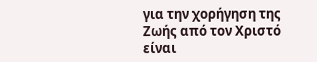για την χορήγηση της Ζωής από τον Χριστό είναι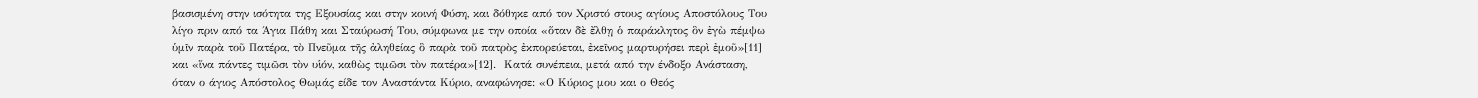βασισμένη στην ισότητα της Εξουσίας και στην κοινή Φύση, και δόθηκε από τον Χριστό στους αγίους Αποστόλους Του λίγο πριν από τα Άγια Πάθη και Σταύρωσή Του, σύμφωνα με την οποία «ὅταν δὲ ἔλθῃ ὁ παράκλητος ὃν ἐγὼ πέμψω ὑμῖν παρὰ τοῦ Πατέρα, τὸ Πνεῦμα τῆς ἀληθείας ὃ παρὰ τοῦ πατρὸς ἐκπορεύεται, ἐκεῖνος μαρτυρήσει περὶ ἐμοῦ»[11] και «ἵνα πάντες τιμῶσι τὸν υἱόν, καθὼς τιμῶσι τὸν πατέρα»[12].  Κατά συνέπεια, μετά από την ένδοξο Ανάσταση, όταν ο άγιος Απόστολος Θωμάς είδε τον Αναστάντα Κύριο, αναφώνησε: «Ο Κύριος μου και ο Θεός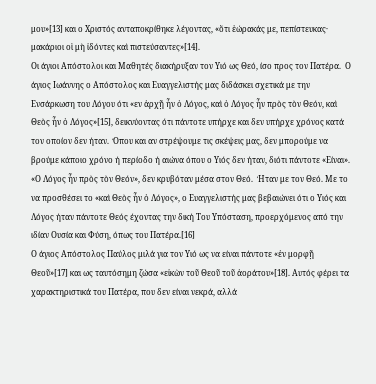μου»[13] και ο Χριστός ανταποκρίθηκε λέγοντας, «ὅτι ἑώρακάς με, πεπίστευκας· μακάριοι οἱ μὴ ἰδόντες καὶ πιστεύσαντες»[14].
Οι άγιοι Απόστολοι και Μαθητές διακήρυξαν τον Υιό ως Θεό, ίσο προς τον Πατέρα.  Ο άγιος Ιωάννης ο Απόστολος και Ευαγγελιστής μας διδάσκει σχετικά με την Ενσάρκωση του Λόγου ότι «εν ἀρχῇ ἦν ὁ Λόγος, καὶ ὁ Λόγος ἦν πρὸς τὸν Θεόν, καὶ Θεὸς ἦν ὁ Λόγος»[15], δεικνύοντας ότι πάντοτε υπήρχε και δεν υπήρχε χρόνος κατά τον οποίον δεν ήταν.  Όπου και αν στρέψουμε τις σκέψεις μας, δεν μπορούμε να βρούμε κάποιο χρόνο ή περίοδο ή αιώνα όπου ο Υιός δεν ήταν, διότι πάντοτε «Είναι». «Ο Λόγος ἦν πρὸς τὸν Θεόν», δεν κρυβόταν μέσα στον Θεό.  Ήταν με τον Θεό. Με το να προσθέσει το «καὶ Θεὸς ἦν ὁ Λόγος», ο Ευαγγελιστής μας βεβαιώνει ότι ο Υιός και Λόγος ήταν πάντοτε Θεός έχοντας την δική Του Υπόσταση, προερχόμενος από την ιδίαν Ουσία και Φύση, όπως του Πατέρα.[16]
Ο άγιος Απόστολος Παύλος μιλά για τον Υιό ως να είναι πάντοτε «ἐν μορφῇ Θεοῦ»[17] και ως ταυτόσημη ζώσα «εἰκὼν τοῦ Θεοῦ τοῦ ἀοράτου»[18]. Αυτός φέρει τα χαρακτηριστικά του Πατέρα, που δεν είναι νεκρά, αλλά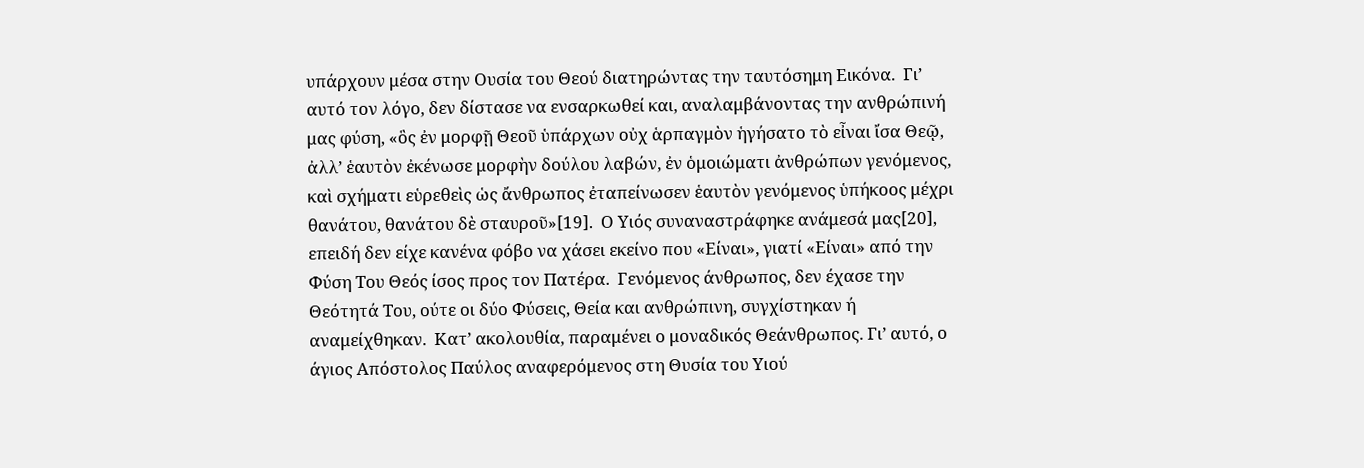υπάρχουν μέσα στην Ουσία του Θεού διατηρώντας την ταυτόσημη Εικόνα.  Γι’ αυτό τον λόγο, δεν δίστασε να ενσαρκωθεί και, αναλαμβάνοντας την ανθρώπινή μας φύση, «ὃς ἐν μορφῇ Θεοῦ ὑπάρχων οὐχ ἁρπαγμὸν ἡγήσατο τὸ εἶναι ἴσα Θεῷ, ἀλλ’ ἑαυτὸν ἐκένωσε μορφὴν δούλου λαβών, ἐν ὁμοιώματι ἀνθρώπων γενόμενος, καὶ σχήματι εὑρεθεὶς ὡς ἄνθρωπος ἐταπείνωσεν ἑαυτὸν γενόμενος ὑπήκοος μέχρι θανάτου, θανάτου δὲ σταυροῦ»[19].  Ο Υιός συναναστράφηκε ανάμεσά μας[20], επειδή δεν είχε κανένα φόβο να χάσει εκείνο που «Είναι», γιατί «Είναι» από την Φύση Του Θεός ίσος προς τον Πατέρα.  Γενόμενος άνθρωπος, δεν έχασε την Θεότητά Του, ούτε οι δύο Φύσεις, Θεία και ανθρώπινη, συγχίστηκαν ή αναμείχθηκαν.  Κατ’ ακολουθία, παραμένει ο μοναδικός Θεάνθρωπος. Γι’ αυτό, ο άγιος Απόστολος Παύλος αναφερόμενος στη Θυσία του Υιού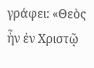γράφει: «Θεὸς ἦν ἐν Χριστῷ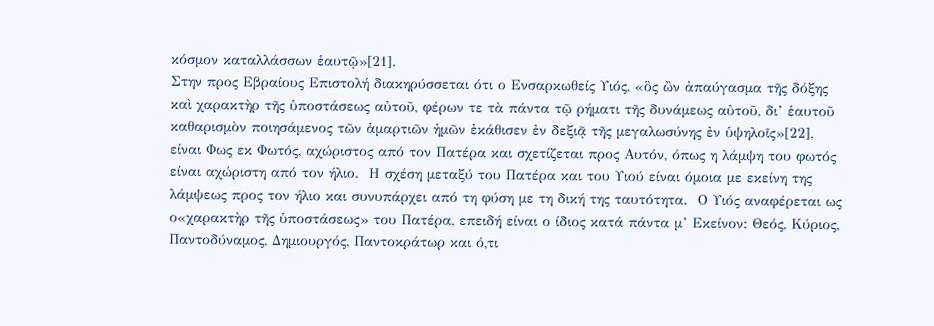κόσμον καταλλάσσων ἑαυτῷ»[21].
Στην προς Εβραίους Επιστολή διακηρύσσεται ότι ο Ενσαρκωθείς Υιός, «ὃς ὢν ἀπαύγασμα τῆς δόξης καὶ χαρακτὴρ τῆς ὑποστάσεως αὐτοῦ, φέρων τε τὰ πάντα τῷ ρήματι τῆς δυνάμεως αὐτοῦ, δι’ ἑαυτοῦ καθαρισμὸν ποιησάμενος τῶν ἁμαρτιῶν ἡμῶν ἐκάθισεν ἐν δεξιᾷ τῆς μεγαλωσύνης ἐν ὑψηλοῖς»[22], είναι Φως εκ Φωτός, αχώριστος από τον Πατέρα και σχετίζεται προς Αυτόν, όπως η λάμψη του φωτός είναι αχώριστη από τον ήλιο.  Η σχέση μεταξύ του Πατέρα και του Υιού είναι όμοια με εκείνη της λάμψεως προς τον ήλιο και συνυπάρχει από τη φύση με τη δική της ταυτότητα.  Ο Υιός αναφέρεται ως ο«χαρακτὴρ τῆς ὑποστάσεως» του Πατέρα, επειδή είναι ο ίδιος κατά πάντα μ’ Εκείνον: Θεός, Κύριος, Παντοδύναμος, Δημιουργός, Παντοκράτωρ και ό,τι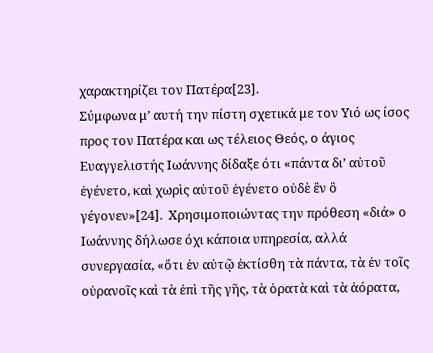χαρακτηρίζει τον Πατέρα[23].
Σύμφωνα μ’ αυτή την πίστη σχετικά με τον Υιό ως ίσος προς τον Πατέρα και ως τέλειος Θεός, ο άγιος Ευαγγελιστής Ιωάννης δίδαξε ότι «πάντα δι’ αὐτοῦ ἐγένετο, καὶ χωρὶς αὐτοῦ ἐγένετο οὐδὲ ἓν ὃ γέγονεν»[24].  Χρησιμοποιώντας την πρόθεση «διά» ο Ιωάννης δήλωσε όχι κάποια υπηρεσία, αλλά συνεργασία, «ὅτι ἐν αὐτῷ ἐκτίσθη τὰ πάντα, τὰ ἐν τοῖς οὐρανοῖς καὶ τὰ ἐπὶ τῆς γῆς, τὰ ὁρατὰ καὶ τὰ ἀόρατα,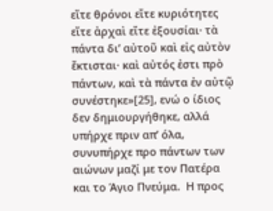εἴτε θρόνοι εἴτε κυριότητες εἴτε ἀρχαὶ εἴτε ἐξουσίαι· τὰ πάντα δι’ αὐτοῦ καὶ εἰς αὐτὸν ἔκτισται· καὶ αὐτός ἐστι πρὸ πάντων, καὶ τὰ πάντα ἐν αὐτῷ συνέστηκε»[25], ενώ ο ίδιος δεν δημιουργήθηκε, αλλά υπήρχε πριν απ’ όλα, συνυπήρχε προ πάντων των αιώνων μαζί με τον Πατέρα και το Άγιο Πνεύμα.  Η προς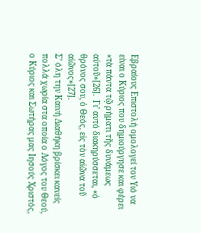Εβραίους Επιστολή ομολογεί τον Υιό να είναι ο Κύριος που δημιούργησε και φέρει «τὰ πάντα τῷ ρήματι τῆς δυνάμεως αὐτοῦ»[26].  Γι’ αυτό διακηρύσσεται, «ὁ θρόνος σου, ὁ Θεός, εἰς τὸν αἰῶνα τοῦ αἰῶνος»[27].
Σ’ όλη την Καινή Διαθήκη βρίσκει κανείς πολλά χωρία στα οποία ο Λόγος του Θεού, ο Κύριος και Σωτήρας μας Ιησούς Χριστός,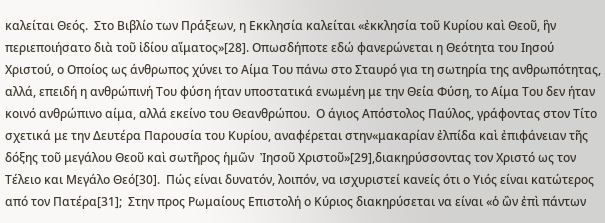καλείται Θεός.  Στο Βιβλίο των Πράξεων, η Εκκλησία καλείται «ἐκκλησία τοῦ Κυρίου καὶ Θεοῦ, ἣν περιεποιήσατο διὰ τοῦ ἰδίου αἵματος»[28]. Οπωσδήποτε εδώ φανερώνεται η Θεότητα του Ιησού Χριστού, ο Οποίος ως άνθρωπος χύνει το Αίμα Του πάνω στο Σταυρό για τη σωτηρία της ανθρωπότητας, αλλά, επειδή η ανθρώπινή Του φύση ήταν υποστατικά ενωμένη με την Θεία Φύση, το Αίμα Του δεν ήταν κοινό ανθρώπινο αίμα, αλλά εκείνο του Θεανθρώπου.  Ο άγιος Απόστολος Παύλος, γράφοντας στον Τίτο σχετικά με την Δευτέρα Παρουσία του Κυρίου, αναφέρεται στην«μακαρίαν ἐλπίδα καὶ ἐπιφάνειαν τῆς δόξης τοῦ μεγάλου Θεοῦ καὶ σωτῆρος ἡμῶν  Ἰησοῦ Χριστοῦ»[29],διακηρύσσοντας τον Χριστό ως τον Τέλειο και Μεγάλο Θεό[30].  Πώς είναι δυνατόν, λοιπόν, να ισχυριστεί κανείς ότι ο Υιός είναι κατώτερος από τον Πατέρα[31];  Στην προς Ρωμαίους Επιστολή ο Κύριος διακηρύσεται να είναι «ὁ ὢν ἐπὶ πάντων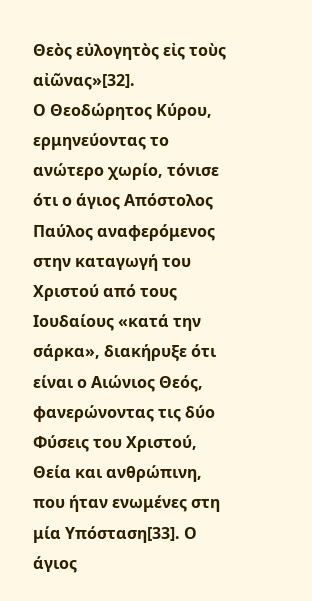Θεὸς εὐλογητὸς εἰς τοὺς αἰῶνας»[32].
Ο Θεοδώρητος Κύρου, ερμηνεύοντας το ανώτερο χωρίο, τόνισε ότι ο άγιος Απόστολος Παύλος αναφερόμενος στην καταγωγή του Χριστού από τους Ιουδαίους «κατά την σάρκα», διακήρυξε ότι είναι ο Αιώνιος Θεός, φανερώνοντας τις δύο Φύσεις του Χριστού, Θεία και ανθρώπινη, που ήταν ενωμένες στη μία Υπόσταση[33]. Ο άγιος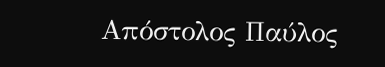Απόστολος Παύλος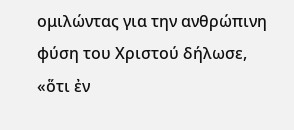ομιλώντας για την ανθρώπινη φύση του Χριστού δήλωσε, «ὅτι ἐν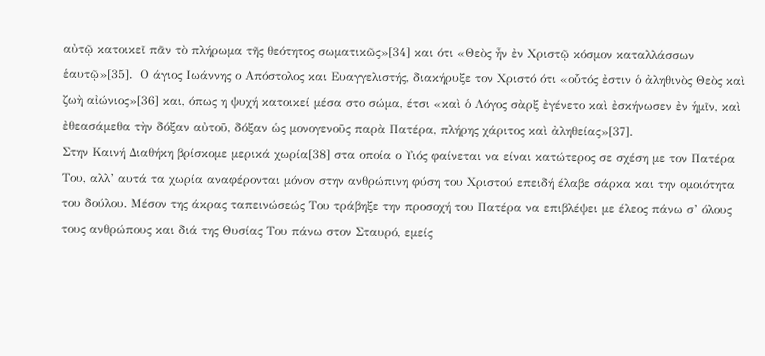αὐτῷ κατοικεῖ πᾶν τὸ πλήρωμα τῆς θεότητος σωματικῶς»[34] και ότι «Θεὸς ἦν ἐν Χριστῷ κόσμον καταλλάσσων ἑαυτῷ»[35].  Ο άγιος Ιωάννης ο Απόστολος και Ευαγγελιστής, διακήρυξε τον Χριστό ότι «οὗτός ἐστιν ὁ ἀληθινὸς Θεὸς καὶ ζωὴ αἰώνιος»[36] και, όπως η ψυχή κατοικεί μέσα στο σώμα, έτσι «καὶ ὁ Λόγος σὰρξ ἐγένετο καὶ ἐσκήνωσεν ἐν ἡμῖν, καὶ ἐθεασάμεθα τὴν δόξαν αὐτοῦ, δόξαν ὡς μονογενοῦς παρὰ Πατέρα, πλήρης χάριτος καὶ ἀληθείας»[37].
Στην Καινή Διαθήκη βρίσκομε μερικά χωρία[38] στα οποία ο Υιός φαίνεται να είναι κατώτερος σε σχέση με τον Πατέρα Του, αλλ’ αυτά τα χωρία αναφέρονται μόνον στην ανθρώπινη φύση του Χριστού επειδή έλαβε σάρκα και την ομοιότητα του δούλου. Μέσον της άκρας ταπεινώσεώς Του τράβηξε την προσοχή του Πατέρα να επιβλέψει με έλεος πάνω σ’ όλους τους ανθρώπους και διά της Θυσίας Του πάνω στον Σταυρό, εμείς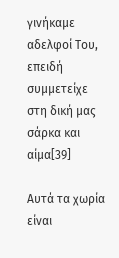γινήκαμε αδελφοί Του, επειδή συμμετείχε στη δική μας σάρκα και αίμα[39]

Αυτά τα χωρία είναι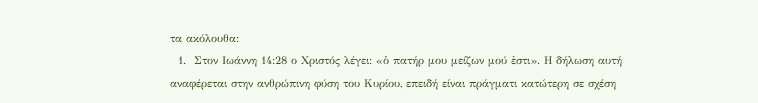τα ακόλουθα:
  1.  Στον Ιωάννη 14:28 ο Χριστός λέγει: «ὁ πατήρ μου μείζων μού ἐστι». Η δήλωση αυτή αναφέρεται στην ανθρώπινη φύση του Κυρίου, επειδή είναι πράγματι κατώτερη σε σχέση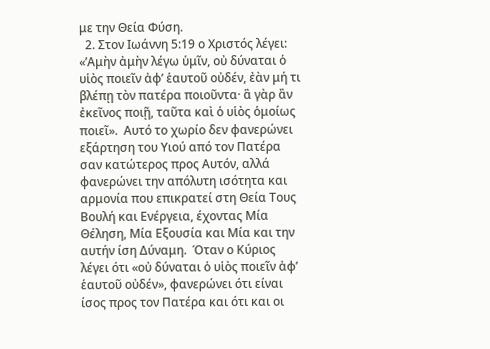με την Θεία Φύση.
  2. Στον Ιωάννη 5:19 ο Χριστός λέγει: «’Αμὴν ἀμὴν λέγω ὑμῖν, οὐ δύναται ὁ υἱὸς ποιεῖν ἀφ’ ἑαυτοῦ οὐδέν, ἐὰν μή τι βλέπῃ τὸν πατέρα ποιοῦντα· ἃ γὰρ ἂν ἐκεῖνος ποιῇ, ταῦτα καὶ ὁ υἱὸς ὁμοίως ποιεῖ».  Αυτό το χωρίο δεν φανερώνει εξάρτηση του Υιού από τον Πατέρα σαν κατώτερος προς Αυτόν, αλλά φανερώνει την απόλυτη ισότητα και αρμονία που επικρατεί στη Θεία Τους Βουλή και Ενέργεια, έχοντας Μία Θέληση, Μία Εξουσία και Μία και την αυτήν ίση Δύναμη.  Όταν ο Κύριος λέγει ότι «οὐ δύναται ὁ υἱὸς ποιεῖν ἀφ’ ἑαυτοῦ οὐδέν», φανερώνει ότι είναι ίσος προς τον Πατέρα και ότι και οι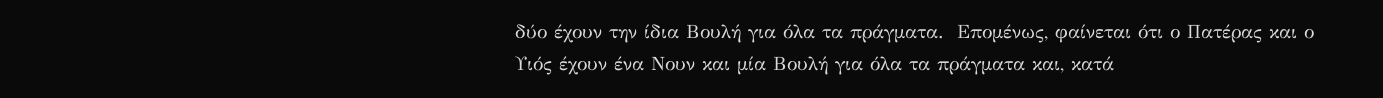δύο έχουν την ίδια Βουλή για όλα τα πράγματα.  Επομένως, φαίνεται ότι ο Πατέρας και ο Υιός έχουν ένα Νουν και μία Βουλή για όλα τα πράγματα και, κατά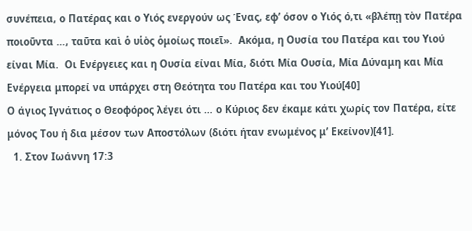συνέπεια, ο Πατέρας και ο Υιός ενεργούν ως Ένας, εφ’ όσον ο Υιός ό,τι «βλέπῃ τὸν Πατέρα ποιοῦντα …, ταῦτα καὶ ὁ υἱὸς ὁμοίως ποιεῖ».  Ακόμα, η Ουσία του Πατέρα και του Υιού είναι Μία.  Οι Ενέργειες και η Ουσία είναι Μία, διότι Μία Ουσία, Μία Δύναμη και Μία Ενέργεια μπορεί να υπάρχει στη Θεότητα του Πατέρα και του Υιού[40]
Ο άγιος Ιγνάτιος ο Θεοφόρος λέγει ότι … ο Κύριος δεν έκαμε κάτι χωρίς τον Πατέρα, είτε μόνος Του ή δια μέσον των Αποστόλων (διότι ήταν ενωμένος μ’ Εκείνον)[41].
  1. Στον Ιωάννη 17:3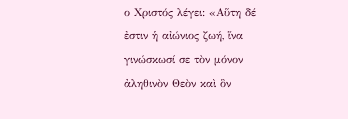ο Χριστός λέγει: «Αὕτη δέ ἐστιν ἡ αἰώνιος ζωή, ἵνα γινώσκωσί σε τὸν μόνον ἀληθινὸν Θεὸν καὶ ὃν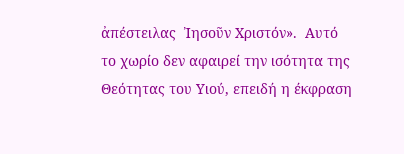ἀπέστειλας  Ἰησοῦν Χριστόν».  Αυτό το χωρίο δεν αφαιρεί την ισότητα της Θεότητας του Υιού, επειδή η έκφραση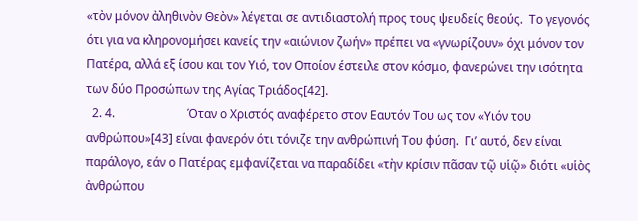«τὸν μόνον ἀληθινὸν Θεὸν» λέγεται σε αντιδιαστολή προς τους ψευδείς θεούς.  Το γεγονός ότι για να κληρονομήσει κανείς την «αιώνιον ζωήν» πρέπει να «γνωρίζουν» όχι μόνον τον Πατέρα, αλλά εξ ίσου και τον Υιό, τον Οποίον έστειλε στον κόσμο, φανερώνει την ισότητα των δύο Προσώπων της Αγίας Τριάδος[42].
  2. 4.                        Όταν ο Χριστός αναφέρετο στον Εαυτόν Του ως τον «Υιόν του ανθρώπου»[43] είναι φανερόν ότι τόνιζε την ανθρώπινή Του φύση.  Γι’ αυτό, δεν είναι παράλογο, εάν ο Πατέρας εμφανίζεται να παραδίδει «τὴν κρίσιν πᾶσαν τῷ υἱῷ» διότι «υἱὸς ἀνθρώπου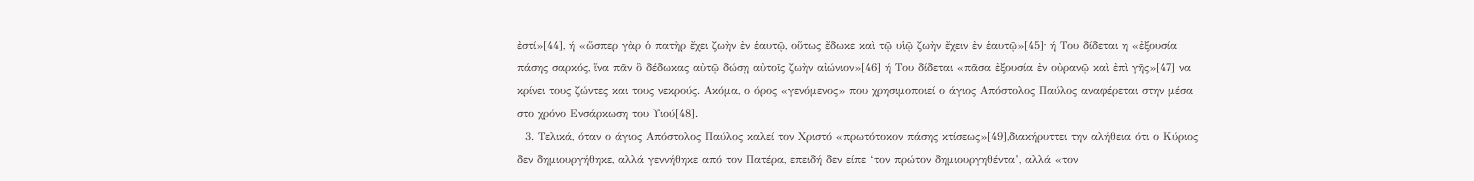ἐστί»[44], ή «ὥσπερ γὰρ ὁ πατὴρ ἔχει ζωὴν ἐν ἑαυτῷ, οὕτως ἔδωκε καὶ τῷ υἱῷ ζωὴν ἔχειν ἐν ἑαυτῷ»[45]∙ ή Του δίδεται η «ἐξουσία πάσης σαρκός, ἵνα πᾶν ὃ δέδωκας αὐτῷ δώσῃ αὐτοῖς ζωὴν αἰώνιον»[46] ή Του δίδεται «πᾶσα ἐξουσία ἐν οὐρανῷ καὶ ἐπὶ γῆς»[47] να κρίνει τους ζώντες και τους νεκρούς. Ακόμα, ο όρος «γενόμενος» που χρησιμοποιεί ο άγιος Απόστολος Παύλος αναφέρεται στην μέσα στο χρόνο Ενσάρκωση του Υιού[48].
  3. Τελικά, όταν ο άγιος Απόστολος Παύλος καλεί τον Χριστό «πρωτότοκον πάσης κτίσεως»[49],διακήρυττει την αλήθεια ότι ο Κύριος δεν δημιουργήθηκε, αλλά γεννήθηκε από τον Πατέρα, επειδή δεν είπε ‘τον πρώτον δημιουργηθέντα’, αλλά «τον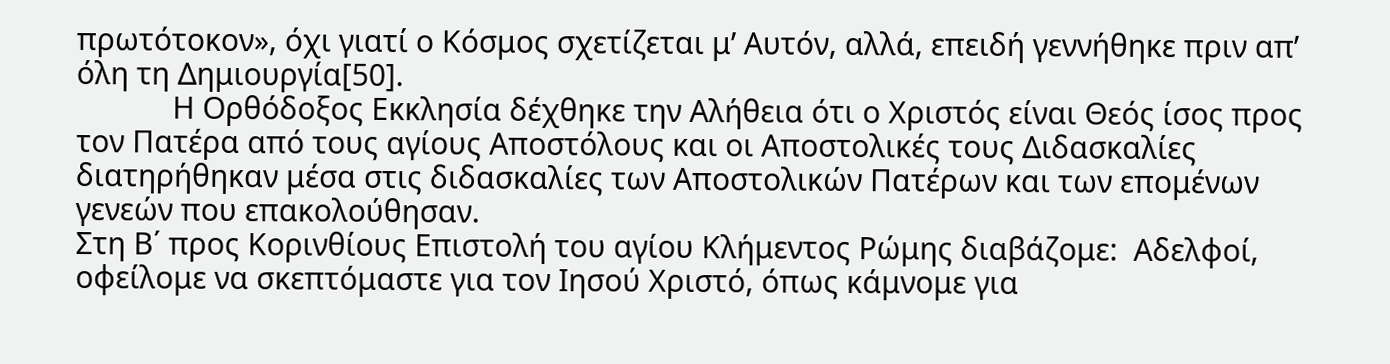πρωτότοκον», όχι γιατί ο Κόσμος σχετίζεται μ’ Αυτόν, αλλά, επειδή γεννήθηκε πριν απ’ όλη τη Δημιουργία[50].
            Η Ορθόδοξος Εκκλησία δέχθηκε την Αλήθεια ότι ο Χριστός είναι Θεός ίσος προς τον Πατέρα από τους αγίους Αποστόλους και οι Αποστολικές τους Διδασκαλίες διατηρήθηκαν μέσα στις διδασκαλίες των Αποστολικών Πατέρων και των επομένων γενεών που επακολούθησαν.
Στη Β΄ προς Κορινθίους Επιστολή του αγίου Κλήμεντος Ρώμης διαβάζομε:  Αδελφοί, οφείλομε να σκεπτόμαστε για τον Ιησού Χριστό, όπως κάμνομε για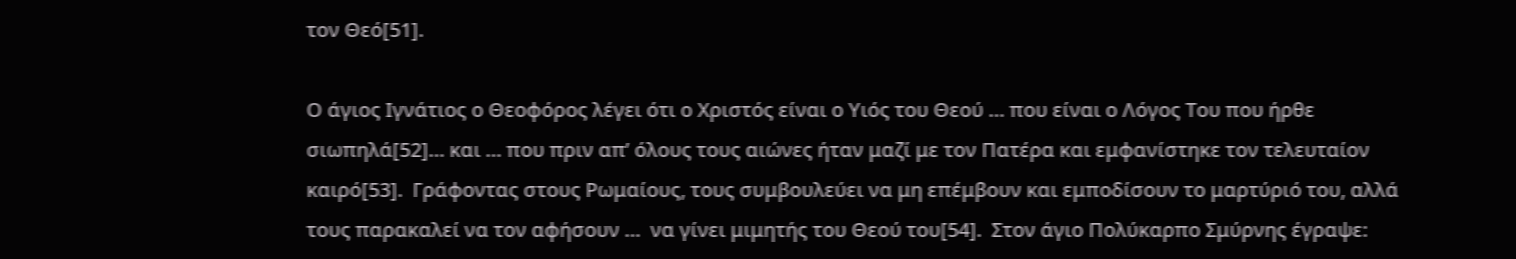τον Θεό[51].

Ο άγιος Ιγνάτιος ο Θεοφόρος λέγει ότι ο Χριστός είναι ο Υιός του Θεού … που είναι ο Λόγος Του που ήρθε σιωπηλά[52]… και … που πριν απ’ όλους τους αιώνες ήταν μαζί με τον Πατέρα και εμφανίστηκε τον τελευταίον καιρό[53].  Γράφοντας στους Ρωμαίους, τους συμβουλεύει να μη επέμβουν και εμποδίσουν το μαρτύριό του, αλλά τους παρακαλεί να τον αφήσουν …  να γίνει μιμητής του Θεού του[54].  Στον άγιο Πολύκαρπο Σμύρνης έγραψε: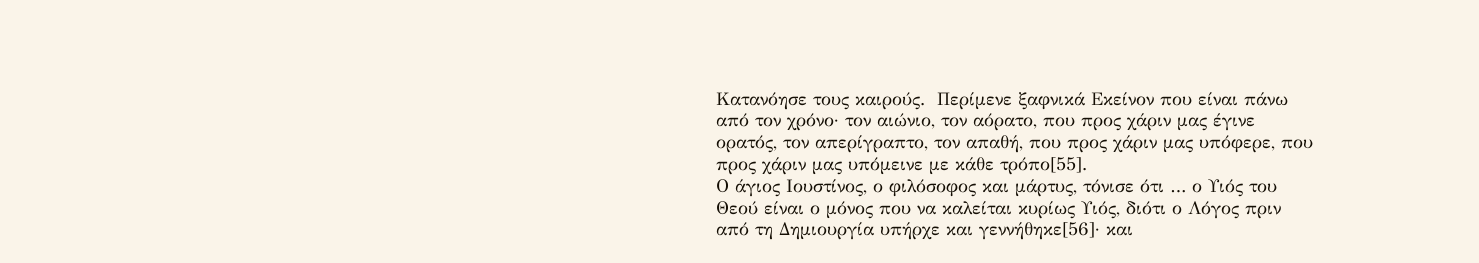Κατανόησε τους καιρούς.  Περίμενε ξαφνικά Εκείνον που είναι πάνω από τον χρόνο· τον αιώνιο, τον αόρατο, που προς χάριν μας έγινε ορατός, τον απερίγραπτο, τον απαθή, που προς χάριν μας υπόφερε, που προς χάριν μας υπόμεινε με κάθε τρόπο[55].
Ο άγιος Ιουστίνος, ο φιλόσοφος και μάρτυς, τόνισε ότι … ο Υιός του Θεού είναι ο μόνος που να καλείται κυρίως Υιός, διότι ο Λόγος πριν από τη Δημιουργία υπήρχε και γεννήθηκε[56]· και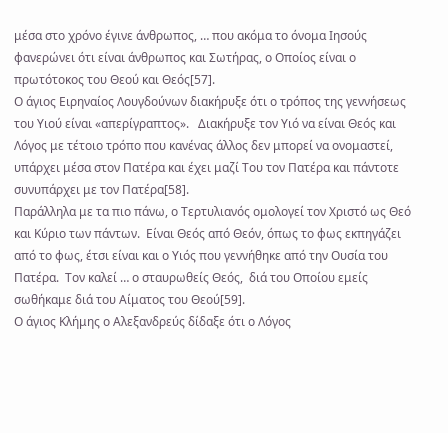μέσα στο χρόνο έγινε άνθρωπος, … που ακόμα το όνομα Ιησούς φανερώνει ότι είναι άνθρωπος και Σωτήρας, ο Οποίος είναι ο πρωτότοκος του Θεού και Θεός[57].
Ο άγιος Ειρηναίος Λουγδούνων διακήρυξε ότι ο τρόπος της γεννήσεως του Υιού είναι «απερίγραπτος».   Διακήρυξε τον Υιό να είναι Θεός και Λόγος με τέτοιο τρόπο που κανένας άλλος δεν μπορεί να ονομαστεί, υπάρχει μέσα στον Πατέρα και έχει μαζί Του τον Πατέρα και πάντοτε συνυπάρχει με τον Πατέρα[58].
Παράλληλα με τα πιο πάνω, ο Τερτυλιανός ομολογεί τον Χριστό ως Θεό και Κύριο των πάντων.  Είναι Θεός από Θεόν, όπως το φως εκπηγάζει από το φως, έτσι είναι και ο Υιός που γεννήθηκε από την Ουσία του Πατέρα.  Τον καλεί … ο σταυρωθείς Θεός,  διά του Οποίου εμείς σωθήκαμε διά του Αίματος του Θεού[59].
Ο άγιος Κλήμης ο Αλεξανδρεύς δίδαξε ότι ο Λόγος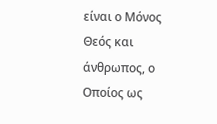είναι ο Μόνος Θεός και άνθρωπος, ο Οποίος ως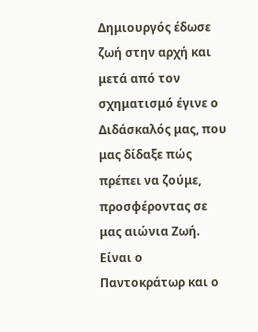Δημιουργός έδωσε ζωή στην αρχή και μετά από τον σχηματισμό έγινε ο Διδάσκαλός μας, που μας δίδαξε πώς πρέπει να ζούμε,  προσφέροντας σε μας αιώνια Ζωή.  Είναι ο Παντοκράτωρ και ο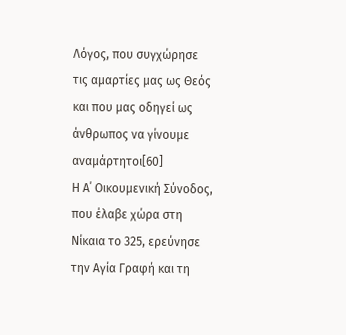Λόγος, που συγχώρησε τις αμαρτίες μας ως Θεός και που μας οδηγεί ως άνθρωπος να γίνουμε αναμάρτητοι[60]
Η Α΄ Οικουμενική Σύνοδος, που έλαβε χώρα στη Νίκαια το 325, ερεύνησε την Αγία Γραφή και τη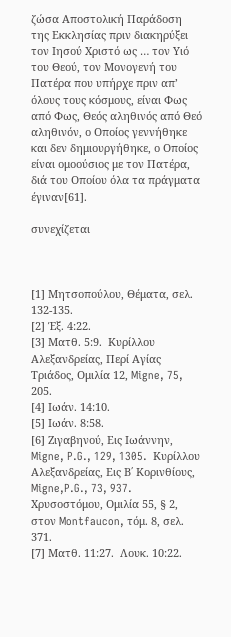ζώσα Αποστολική Παράδοση της Εκκλησίας πριν διακηρύξει τον Ιησού Χριστό ως … τον Υιό του Θεού, τον Μονογενή του Πατέρα που υπήρχε πριν απ’ όλους τους κόσμους, είναι Φως από Φως, Θεός αληθινός από Θεό αληθινόν, ο Οποίος γεννήθηκε και δεν δημιουργήθηκε, ο Οποίος είναι ομοούσιος με τον Πατέρα, διά του Οποίου όλα τα πράγματα έγιναν[61].

συνεχίζεται



[1] Μητσοπούλου, Θέματα, σελ. 132-135.
[2] Έξ. 4:22.
[3] Ματθ. 5:9.  Κυρίλλου Αλεξανδρείας, Περί Αγίας Τριάδος, Ομιλία 12, Migne, 75, 205.
[4] Ιωάν. 14:10.
[5] Ιωάν. 8:58.
[6] Ζιγαβηνού, Εις Ιωάννην, Migne, P.G., 129, 1305.  Κυρίλλου Αλεξανδρείας, Εις Β΄ Κορινθίους, Migne,P.G., 73, 937.  Χρυσοστόμου, Ομιλία 55, § 2, στον Montfaucon, τόμ. 8, σελ. 371.
[7] Ματθ. 11:27.  Λουκ. 10:22.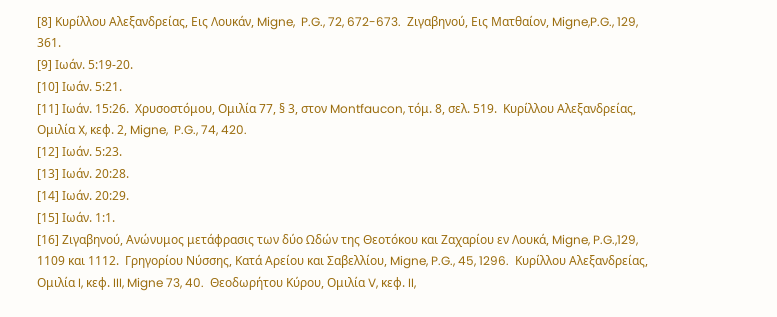[8] Κυρίλλου Αλεξανδρείας, Εις Λουκάν, Migne,  P.G., 72, 672-673.  Ζιγαβηνού, Εις Ματθαίον, Migne,P.G., 129, 361.
[9] Ιωάν. 5:19-20.
[10] Ιωάν. 5:21.
[11] Ιωάν. 15:26.  Χρυσοστόμου, Ομιλία 77, § 3, στον Montfaucon, τόμ. 8, σελ. 519.  Κυρίλλου Αλεξανδρείας, Ομιλία X, κεφ. 2, Migne,  P.G., 74, 420.
[12] Ιωάν. 5:23.
[13] Ιωάν. 20:28.
[14] Ιωάν. 20:29.
[15] Ιωάν. 1:1.
[16] Ζιγαβηνού, Ανώνυμος μετάφρασις των δύο Ωδών της Θεοτόκου και Ζαχαρίου εν Λουκά, Migne, P.G.,129, 1109 και 1112.  Γρηγορίου Νύσσης, Κατά Αρείου και Σαβελλίου, Migne, P.G., 45, 1296.  Κυρίλλου Αλεξανδρείας, Ομιλία I, κεφ. III, Migne 73, 40.  Θεοδωρήτου Κύρου, Ομιλία V, κεφ. II,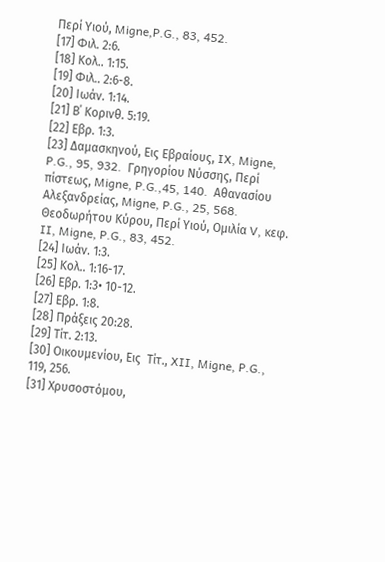Περί Υιού, Migne,P.G., 83, 452.
[17] Φιλ. 2:6.
[18] Κολ.. 1:15.
[19] Φιλ.. 2:6-8.
[20] Ιωάν. 1:14.
[21] Β΄ Κορινθ. 5:19.
[22] Εβρ. 1:3.
[23] Δαμασκηνού, Εις Εβραίους, IX, Migne, P.G., 95, 932.  Γρηγορίου Νύσσης, Περί πίστεως, Migne, P.G.,45, 140.  Αθανασίου Αλεξανδρείας, Migne, P.G., 25, 568.  Θεοδωρήτου Κύρου, Περί Υιού, Ομιλία V, κεφ. II, Migne, P.G., 83, 452.
[24] Ιωάν. 1:3.
[25] Κολ.. 1:16-17.
[26] Εβρ. 1:3• 10-12.
[27] Εβρ. 1:8.
[28] Πράξεις 20:28.
[29] Τίτ. 2:13.
[30] Οικουμενίου, Εις  Τίτ., XII, Migne, P.G., 119, 256.
[31] Χρυσοστόμου,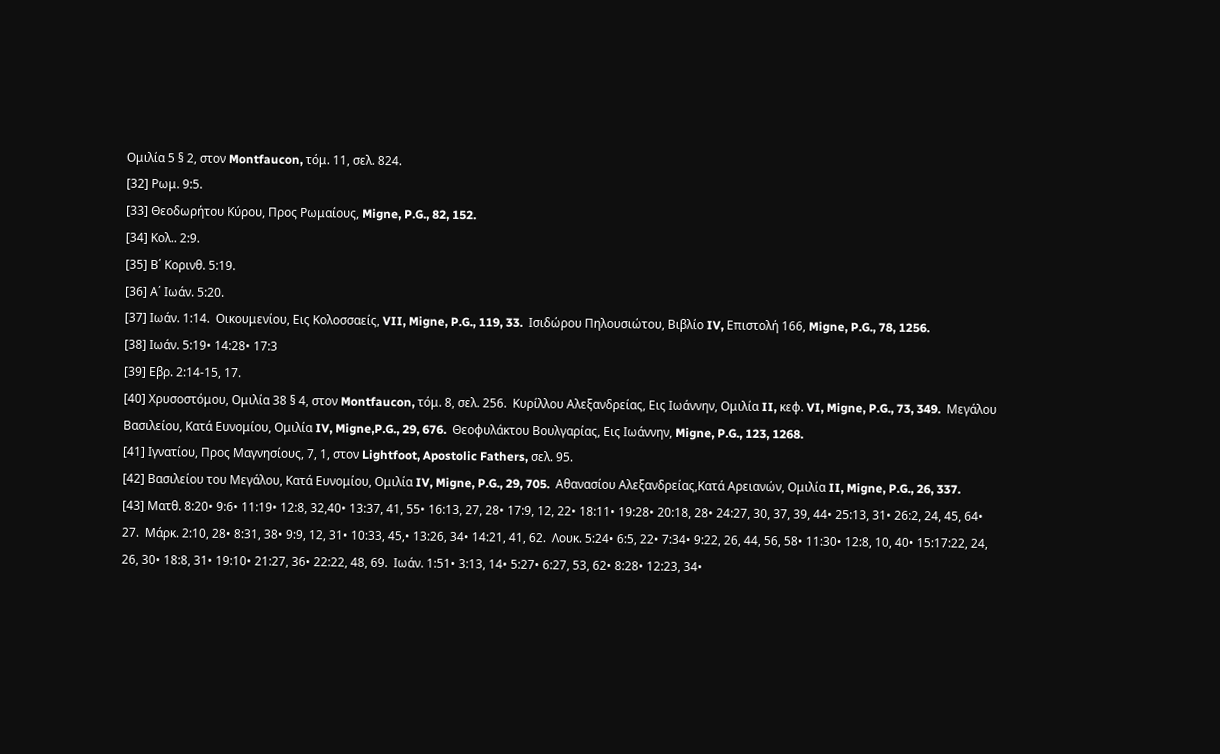Ομιλία 5 § 2, στον Montfaucon, τόμ. 11, σελ. 824.
[32] Ρωμ. 9:5.
[33] Θεοδωρήτου Κύρου, Προς Ρωμαίους, Migne, P.G., 82, 152.
[34] Κολ.. 2:9.
[35] Β΄ Κορινθ. 5:19.
[36] Α΄ Ιωάν. 5:20.
[37] Ιωάν. 1:14.  Οικουμενίου, Εις Κολοσσαείς, VII, Migne, P.G., 119, 33.  Ισιδώρου Πηλουσιώτου, Βιβλίο IV, Επιστολή 166, Migne, P.G., 78, 1256.
[38] Ιωάν. 5:19• 14:28• 17:3
[39] Εβρ. 2:14-15, 17.
[40] Χρυσοστόμου, Ομιλία 38 § 4, στον Montfaucon, τόμ. 8, σελ. 256.  Κυρίλλου Αλεξανδρείας, Εις Ιωάννην, Ομιλία II, κεφ. VI, Migne, P.G., 73, 349.  Μεγάλου Βασιλείου, Κατά Ευνομίου, Ομιλία IV, Migne,P.G., 29, 676.  Θεοφυλάκτου Βουλγαρίας, Εις Ιωάννην, Migne, P.G., 123, 1268.
[41] Ιγνατίου, Προς Μαγνησίους, 7, 1, στον Lightfoot, Apostolic Fathers, σελ. 95.
[42] Βασιλείου του Μεγάλου, Κατά Ευνομίου, Ομιλία IV, Migne, P.G., 29, 705.  Αθανασίου Αλεξανδρείας,Κατά Αρειανών, Ομιλία II, Migne, P.G., 26, 337.
[43] Ματθ. 8:20• 9:6• 11:19• 12:8, 32,40• 13:37, 41, 55• 16:13, 27, 28• 17:9, 12, 22• 18:11• 19:28• 20:18, 28• 24:27, 30, 37, 39, 44• 25:13, 31• 26:2, 24, 45, 64• 27.  Μάρκ. 2:10, 28• 8:31, 38• 9:9, 12, 31• 10:33, 45,• 13:26, 34• 14:21, 41, 62.  Λουκ. 5:24• 6:5, 22• 7:34• 9:22, 26, 44, 56, 58• 11:30• 12:8, 10, 40• 15:17:22, 24, 26, 30• 18:8, 31• 19:10• 21:27, 36• 22:22, 48, 69.  Ιωάν. 1:51• 3:13, 14• 5:27• 6:27, 53, 62• 8:28• 12:23, 34•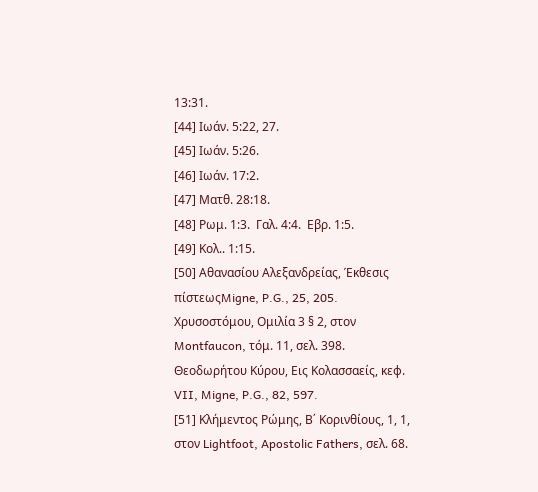13:31.
[44] Ιωάν. 5:22, 27.
[45] Ιωάν. 5:26.
[46] Ιωάν. 17:2.
[47] Ματθ. 28:18.
[48] Ρωμ. 1:3.  Γαλ. 4:4.  Εβρ. 1:5.
[49] Κολ.. 1:15.
[50] Αθανασίου Αλεξανδρείας, Έκθεσις πίστεωςMigne, P.G., 25, 205.  Χρυσοστόμου, Ομιλία 3 § 2, στον Montfaucon, τόμ. 11, σελ. 398.  Θεοδωρήτου Κύρου, Εις Κολασσαείς, κεφ. VII, Migne, P.G., 82, 597.
[51] Κλήμεντος Ρώμης, Β΄ Κορινθίους, 1, 1, στον Lightfoot, Apostolic Fathers, σελ. 68.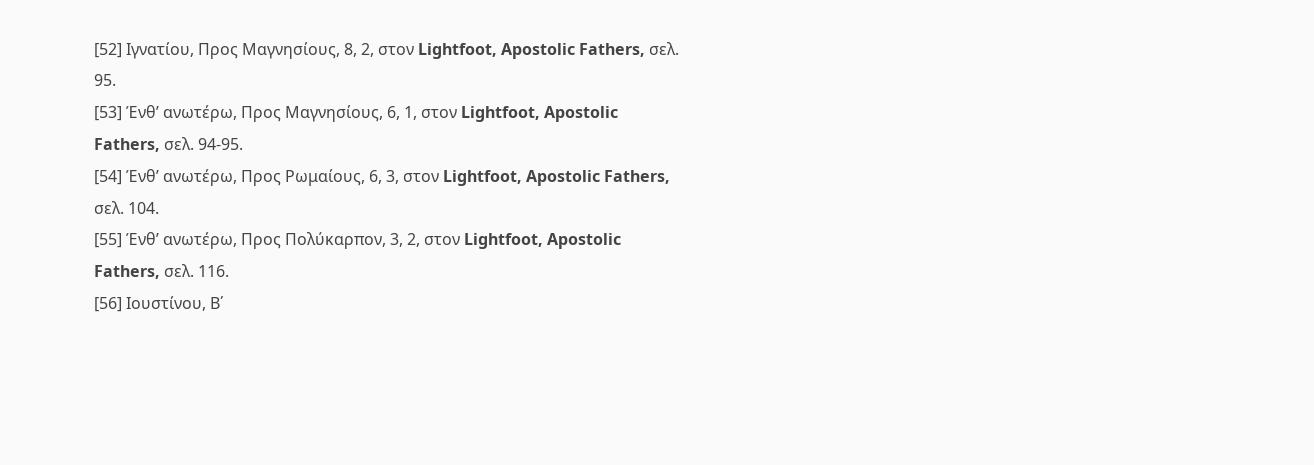[52] Ιγνατίου, Προς Μαγνησίους, 8, 2, στον Lightfoot, Apostolic Fathers, σελ. 95.
[53] Ένθ’ ανωτέρω, Προς Μαγνησίους, 6, 1, στον Lightfoot, Apostolic Fathers, σελ. 94-95.
[54] Ένθ’ ανωτέρω, Προς Ρωμαίους, 6, 3, στον Lightfoot, Apostolic Fathers, σελ. 104.
[55] Ένθ’ ανωτέρω, Προς Πολύκαρπον, 3, 2, στον Lightfoot, Apostolic Fathers, σελ. 116.
[56] Ιουστίνου, Β΄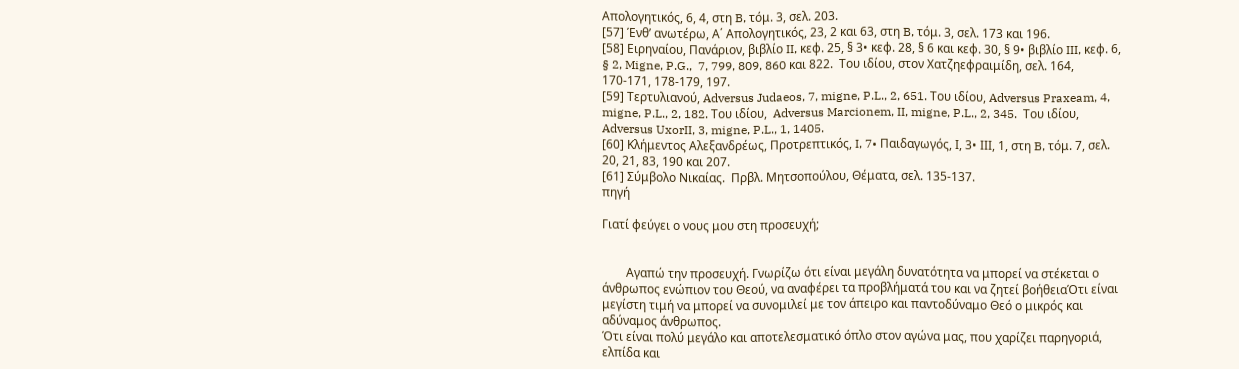Απολογητικός, 6, 4, στη B, τόμ. 3, σελ. 203.
[57] Ένθ’ ανωτέρω, Α΄ Απολογητικός, 23, 2 και 63, στη B, τόμ. 3, σελ. 173 και 196.
[58] Ειρηναίου, Πανάριον, βιβλίο II, κεφ. 25, § 3• κεφ. 28, § 6 και κεφ. 30, § 9• βιβλίο III, κεφ. 6, § 2, Migne, P.G.,  7, 799, 809, 860 και 822.  Του ιδίου, στον Χατζηεφραιμίδη, σελ. 164, 170-171, 178-179, 197.
[59] Τερτυλιανού, Adversus Judaeos, 7, migne, P.L., 2, 651. Του ιδίου, Adversus Praxeam, 4, migne, P.L., 2, 182. Του ιδίου,  Adversus Marcionem, II, migne, P.L., 2, 345.  Του ιδίου,  Adversus UxorII, 3, migne, P.L., 1, 1405.
[60] Κλήμεντος Αλεξανδρέως, Προτρεπτικός, I, 7• Παιδαγωγός, Ι, 3• ΙΙΙ, 1, στη B, τόμ. 7, σελ. 20, 21, 83, 190 και 207.
[61] Σύμβολο Νικαίας.  Πρβλ. Μητσοπούλου, Θέματα, σελ. 135-137.
πηγή

Γιατί φεύγει ο νους μου στη προσευχή;


        Αγαπώ την προσευχή. Γνωρίζω ότι είναι μεγάλη δυνατότητα να μπορεί να στέκεται ο άνθρωπος ενώπιον του Θεού, να αναφέρει τα προβλήματά του και να ζητεί βοήθειαΌτι είναι μεγίστη τιμή να μπορεί να συνομιλεί με τον άπειρο και παντοδύναμο Θεό ο μικρός και αδύναμος άνθρωπος.
Ότι είναι πολύ μεγάλο και αποτελεσματικό όπλο στον αγώνα μας, που χαρίζει παρηγοριά, ελπίδα και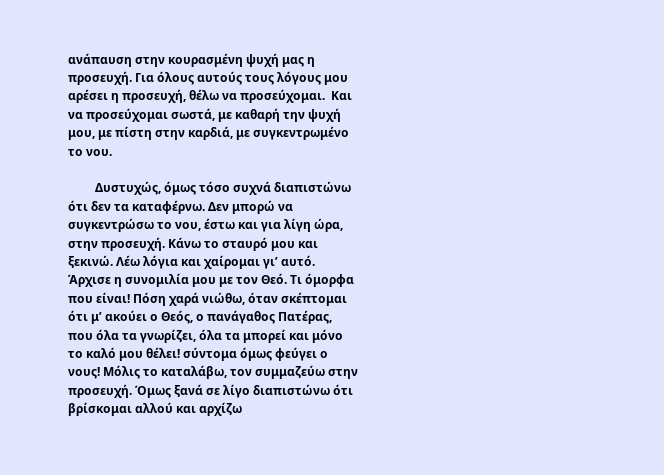ανάπαυση στην κουρασμένη ψυχή μας η προσευχή. Για όλους αυτούς τους λόγους μου αρέσει η προσευχή, θέλω να προσεύχομαι.  Και να προσεύχομαι σωστά, με καθαρή την ψυχή μου, με πίστη στην καρδιά, με συγκεντρωμένο το νου.

         Δυστυχώς, όμως τόσο συχνά διαπιστώνω ότι δεν τα καταφέρνω. Δεν μπορώ να συγκεντρώσω το νου, έστω και για λίγη ώρα, στην προσευχή. Κάνω το σταυρό μου και ξεκινώ. Λέω λόγια και χαίρομαι γι’ αυτό. Άρχισε η συνομιλία μου με τον Θεό. Τι όμορφα που είναι! Πόση χαρά νιώθω, όταν σκέπτομαι ότι μ’ ακούει ο Θεός, ο πανάγαθος Πατέρας, που όλα τα γνωρίζει, όλα τα μπορεί και μόνο το καλό μου θέλει! σύντομα όμως φεύγει ο νους! Μόλις το καταλάβω, τον συμμαζεύω στην προσευχή. Όμως ξανά σε λίγο διαπιστώνω ότι βρίσκομαι αλλού και αρχίζω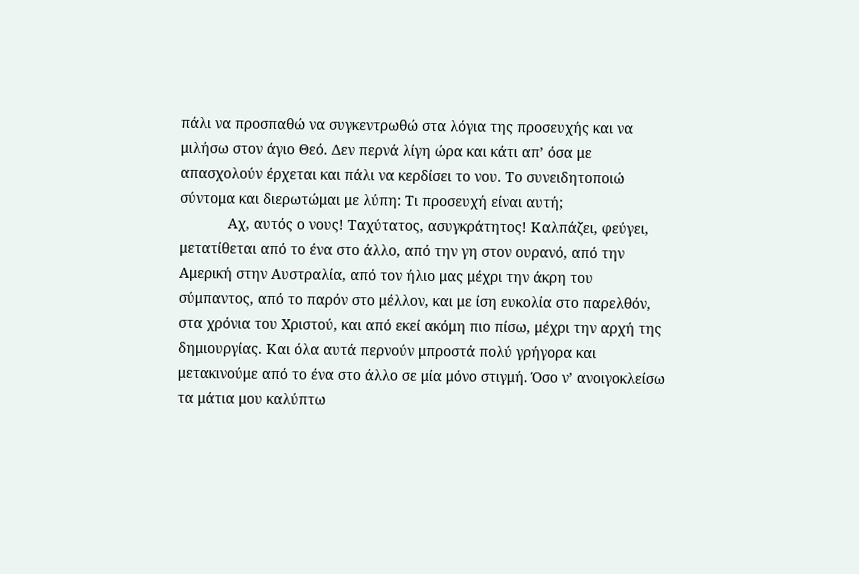πάλι να προσπαθώ να συγκεντρωθώ στα λόγια της προσευχής και να μιλήσω στον άγιο Θεό. Δεν περνά λίγη ώρα και κάτι απ’ όσα με απασχολούν έρχεται και πάλι να κερδίσει το νου. Το συνειδητοποιώ σύντομα και διερωτώμαι με λύπη: Τι προσευχή είναι αυτή;
            Αχ, αυτός ο νους! Ταχύτατος, ασυγκράτητος! Καλπάζει, φεύγει, μετατίθεται από το ένα στο άλλο, από την γη στον ουρανό, από την Αμερική στην Αυστραλία, από τον ήλιο μας μέχρι την άκρη του σύμπαντος, από το παρόν στο μέλλον, και με ίση ευκολία στο παρελθόν, στα χρόνια του Χριστού, και από εκεί ακόμη πιο πίσω, μέχρι την αρχή της δημιουργίας. Και όλα αυτά περνούν μπροστά πολύ γρήγορα και μετακινούμε από το ένα στο άλλο σε μία μόνο στιγμή. Όσο ν’ ανοιγοκλείσω τα μάτια μου καλύπτω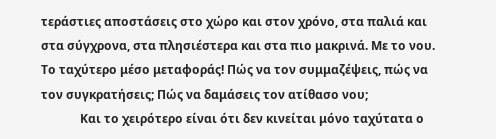τεράστιες αποστάσεις στο χώρο και στον χρόνο, στα παλιά και στα σύγχρονα, στα πλησιέστερα και στα πιο μακρινά. Με το νου. Το ταχύτερο μέσο μεταφοράς! Πώς να τον συμμαζέψεις, πώς να τον συγκρατήσεις; Πώς να δαμάσεις τον ατίθασο νου;
             Και το χειρότερο είναι ότι δεν κινείται μόνο ταχύτατα ο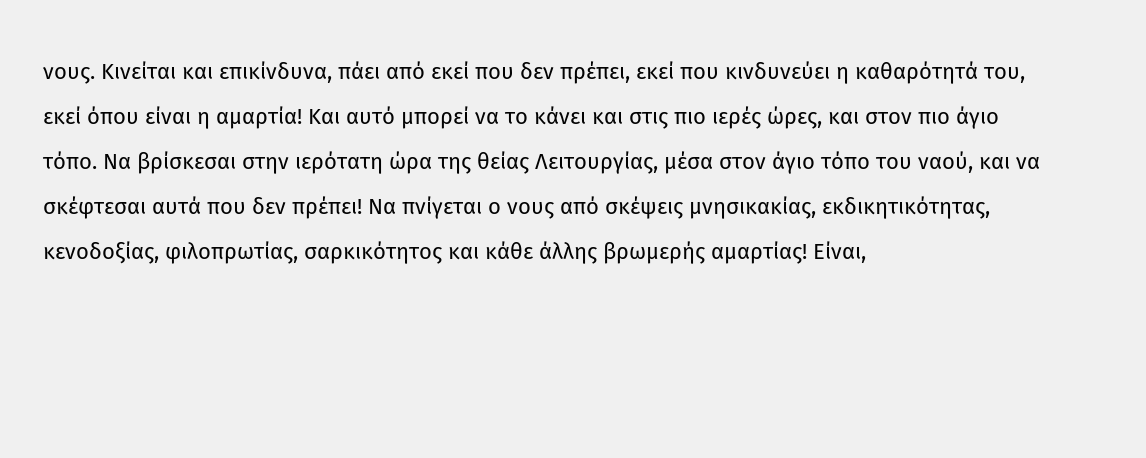νους. Κινείται και επικίνδυνα, πάει από εκεί που δεν πρέπει, εκεί που κινδυνεύει η καθαρότητά του, εκεί όπου είναι η αμαρτία! Και αυτό μπορεί να το κάνει και στις πιο ιερές ώρες, και στον πιο άγιο τόπο. Να βρίσκεσαι στην ιερότατη ώρα της θείας Λειτουργίας, μέσα στον άγιο τόπο του ναού, και να σκέφτεσαι αυτά που δεν πρέπει! Να πνίγεται ο νους από σκέψεις μνησικακίας, εκδικητικότητας, κενοδοξίας, φιλοπρωτίας, σαρκικότητος και κάθε άλλης βρωμερής αμαρτίας! Είναι,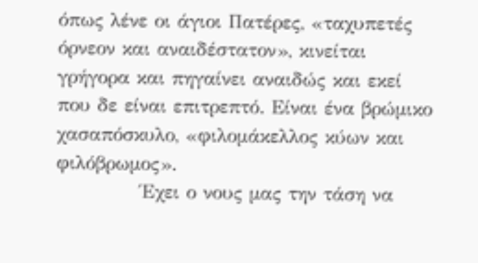όπως λένε οι άγιοι Πατέρες, «ταχυπετές όρνεον και αναιδέστατον», κινείται γρήγορα και πηγαίνει αναιδώς και εκεί που δε είναι επιτρεπτό. Είναι ένα βρώμικο χασαπόσκυλο, «φιλομάκελλος κύων και φιλόβρωμος».
            Έχει ο νους μας την τάση να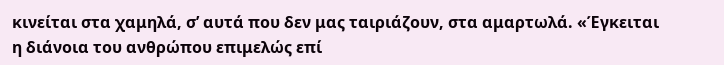κινείται στα χαμηλά, σ’ αυτά που δεν μας ταιριάζουν, στα αμαρτωλά. «Έγκειται η διάνοια του ανθρώπου επιμελώς επί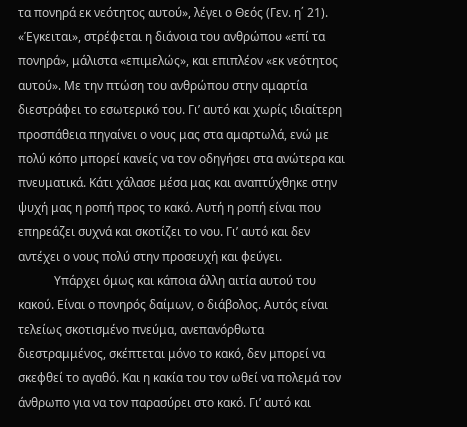τα πονηρά εκ νεότητος αυτού», λέγει ο Θεός (Γεν. η΄ 21). «Έγκειται», στρέφεται η διάνοια του ανθρώπου «επί τα πονηρά», μάλιστα «επιμελώς», και επιπλέον «εκ νεότητος αυτού». Με την πτώση του ανθρώπου στην αμαρτία διεστράφει το εσωτερικό του. Γι’ αυτό και χωρίς ιδιαίτερη προσπάθεια πηγαίνει ο νους μας στα αμαρτωλά, ενώ με πολύ κόπο μπορεί κανείς να τον οδηγήσει στα ανώτερα και πνευματικά. Κάτι χάλασε μέσα μας και αναπτύχθηκε στην ψυχή μας η ροπή προς το κακό. Αυτή η ροπή είναι που επηρεάζει συχνά και σκοτίζει το νου. Γι’ αυτό και δεν αντέχει ο νους πολύ στην προσευχή και φεύγει.
            Υπάρχει όμως και κάποια άλλη αιτία αυτού του κακού. Είναι ο πονηρός δαίμων, ο διάβολος. Αυτός είναι τελείως σκοτισμένο πνεύμα, ανεπανόρθωτα διεστραμμένος, σκέπτεται μόνο το κακό, δεν μπορεί να σκεφθεί το αγαθό. Και η κακία του τον ωθεί να πολεμά τον άνθρωπο για να τον παρασύρει στο κακό. Γι’ αυτό και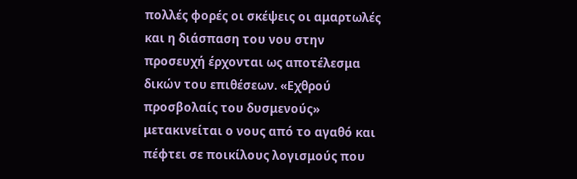πολλές φορές οι σκέψεις οι αμαρτωλές και η διάσπαση του νου στην προσευχή έρχονται ως αποτέλεσμα δικών του επιθέσεων. «Εχθρού προσβολαίς του δυσμενούς» μετακινείται ο νους από το αγαθό και πέφτει σε ποικίλους λογισμούς που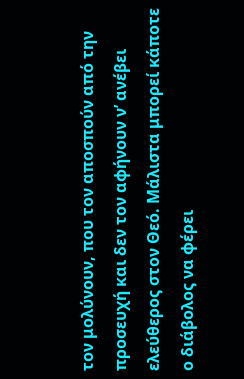τον μολύνουν, που τον αποσπούν από την προσευχή και δεν τον αφήνουν ν’ ανέβει ελεύθερος στον Θεό. Μάλιστα μπορεί κάποτε ο διάβολος να φέρει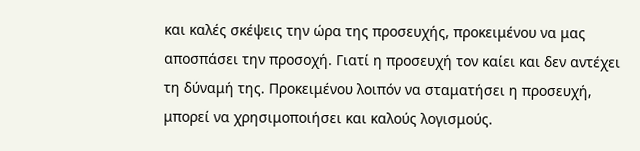και καλές σκέψεις την ώρα της προσευχής, προκειμένου να μας αποσπάσει την προσοχή. Γιατί η προσευχή τον καίει και δεν αντέχει τη δύναμή της. Προκειμένου λοιπόν να σταματήσει η προσευχή, μπορεί να χρησιμοποιήσει και καλούς λογισμούς.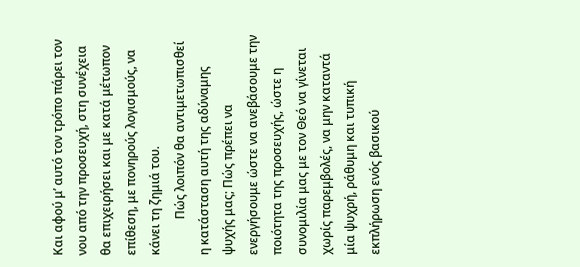Και αφού μ’ αυτό τον τρόπο πάρει τον νου από την προσευχή, στη συνέχεια θα επιχειρήσει και με κατά μέτωπον επίθεση, με πονηρούς λογισμούς, να κάνει τη ζημιά του.
            Πώς λοιπόν θα αντιμετωπισθεί η κατάσταση αυτή της αδύναμης ψυχής μας; Πώς πρέπει να ενεργήσουμε ώστε να ανεβάσουμε την ποιότητα της προσευχής, ώστε η συνομιλία μας με τον Θεό να γίνεται  χωρίς παρεμβολές, να μην καταντά μία ψυχρή, ράθυμη και τυπική εκπλήρωση ενός βασικού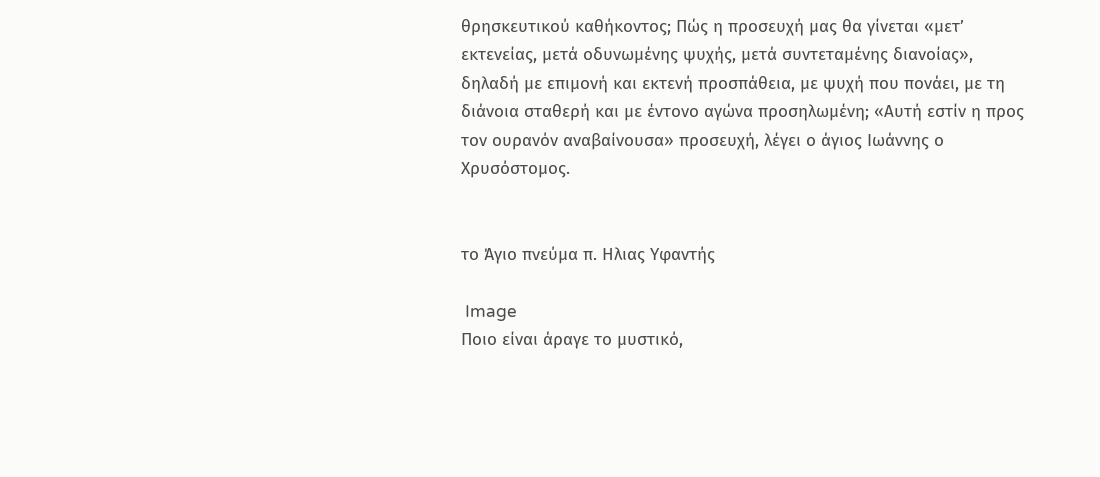θρησκευτικού καθήκοντος; Πώς η προσευχή μας θα γίνεται «μετ’ εκτενείας, μετά οδυνωμένης ψυχής, μετά συντεταμένης διανοίας», δηλαδή με επιμονή και εκτενή προσπάθεια, με ψυχή που πονάει, με τη διάνοια σταθερή και με έντονο αγώνα προσηλωμένη; «Αυτή εστίν η προς τον ουρανόν αναβαίνουσα» προσευχή, λέγει ο άγιος Ιωάννης ο Χρυσόστομος.


το Άγιο πνεύμα π. Ηλιας Υφαντής

 Image
Ποιο είναι άραγε το μυστικό,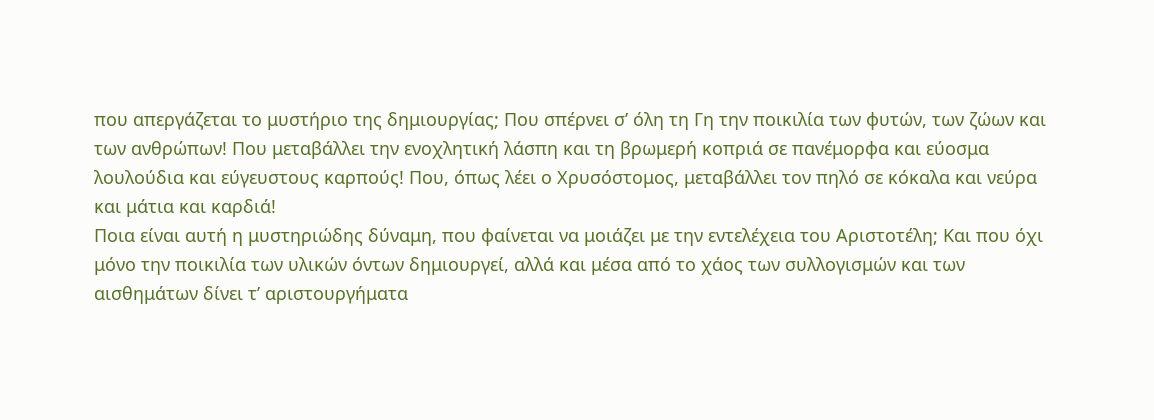που απεργάζεται το μυστήριο της δημιουργίας; Που σπέρνει σ’ όλη τη Γη την ποικιλία των φυτών, των ζώων και των ανθρώπων! Που μεταβάλλει την ενοχλητική λάσπη και τη βρωμερή κοπριά σε πανέμορφα και εύοσμα λουλούδια και εύγευστους καρπούς! Που, όπως λέει ο Χρυσόστομος, μεταβάλλει τον πηλό σε κόκαλα και νεύρα και μάτια και καρδιά!
Ποια είναι αυτή η μυστηριώδης δύναμη, που φαίνεται να μοιάζει με την εντελέχεια του Αριστοτέλη; Και που όχι μόνο την ποικιλία των υλικών όντων δημιουργεί, αλλά και μέσα από το χάος των συλλογισμών και των αισθημάτων δίνει τ’ αριστουργήματα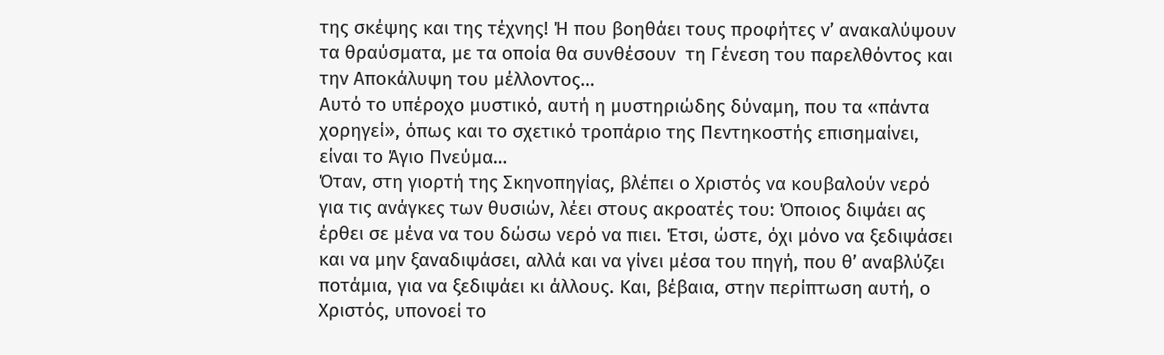της σκέψης και της τέχνης! Ή που βοηθάει τους προφήτες ν’ ανακαλύψουν τα θραύσματα, με τα οποία θα συνθέσουν  τη Γένεση του παρελθόντος και την Αποκάλυψη του μέλλοντος…
Αυτό το υπέροχο μυστικό, αυτή η μυστηριώδης δύναμη, που τα «πάντα χορηγεί», όπως και το σχετικό τροπάριο της Πεντηκοστής επισημαίνει, είναι το Άγιο Πνεύμα…
Όταν, στη γιορτή της Σκηνοπηγίας, βλέπει ο Χριστός να κουβαλούν νερό για τις ανάγκες των θυσιών, λέει στους ακροατές του: Όποιος διψάει ας έρθει σε μένα να του δώσω νερό να πιει. Έτσι, ώστε, όχι μόνο να ξεδιψάσει και να μην ξαναδιψάσει, αλλά και να γίνει μέσα του πηγή, που θ’ αναβλύζει ποτάμια, για να ξεδιψάει κι άλλους. Και, βέβαια, στην περίπτωση αυτή, ο Χριστός, υπονοεί το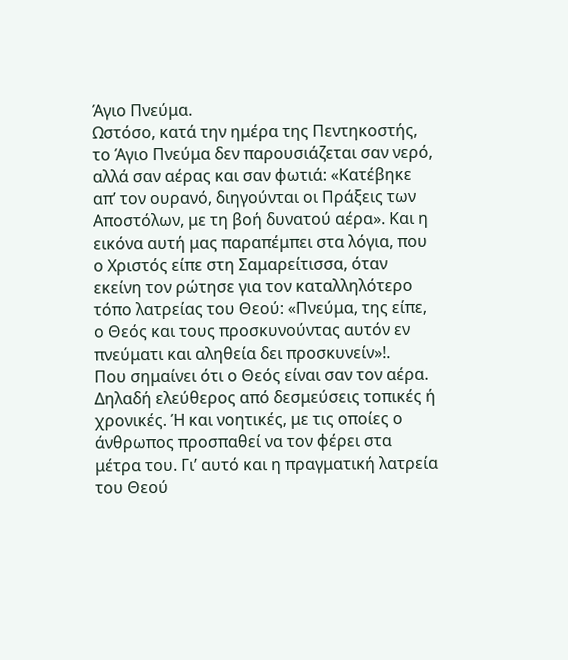Άγιο Πνεύμα.
Ωστόσο, κατά την ημέρα της Πεντηκοστής, το Άγιο Πνεύμα δεν παρουσιάζεται σαν νερό, αλλά σαν αέρας και σαν φωτιά: «Κατέβηκε απ’ τον ουρανό, διηγούνται οι Πράξεις των Αποστόλων, με τη βοή δυνατού αέρα». Και η εικόνα αυτή μας παραπέμπει στα λόγια, που ο Χριστός είπε στη Σαμαρείτισσα, όταν εκείνη τον ρώτησε για τον καταλληλότερο τόπο λατρείας του Θεού: «Πνεύμα, της είπε, ο Θεός και τους προσκυνούντας αυτόν εν πνεύματι και αληθεία δει προσκυνείν»!.
Που σημαίνει ότι ο Θεός είναι σαν τον αέρα. Δηλαδή ελεύθερος από δεσμεύσεις τοπικές ή χρονικές. Ή και νοητικές, με τις οποίες ο άνθρωπος προσπαθεί να τον φέρει στα μέτρα του. Γι’ αυτό και η πραγματική λατρεία του Θεού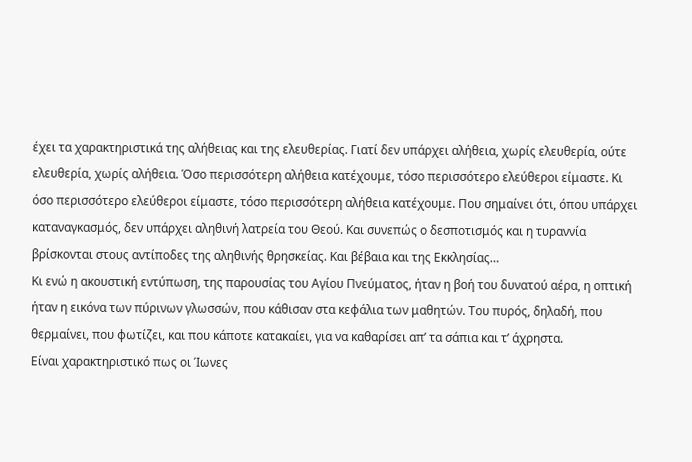έχει τα χαρακτηριστικά της αλήθειας και της ελευθερίας. Γιατί δεν υπάρχει αλήθεια, χωρίς ελευθερία, ούτε ελευθερία, χωρίς αλήθεια. Όσο περισσότερη αλήθεια κατέχουμε, τόσο περισσότερο ελεύθεροι είμαστε. Κι όσο περισσότερο ελεύθεροι είμαστε, τόσο περισσότερη αλήθεια κατέχουμε. Που σημαίνει ότι, όπου υπάρχει καταναγκασμός, δεν υπάρχει αληθινή λατρεία του Θεού. Και συνεπώς ο δεσποτισμός και η τυραννία βρίσκονται στους αντίποδες της αληθινής θρησκείας. Και βέβαια και της Εκκλησίας…
Κι ενώ η ακουστική εντύπωση, της παρουσίας του Αγίου Πνεύματος, ήταν η βοή του δυνατού αέρα, η οπτική ήταν η εικόνα των πύρινων γλωσσών, που κάθισαν στα κεφάλια των μαθητών. Του πυρός, δηλαδή, που θερμαίνει, που φωτίζει, και που κάποτε κατακαίει, για να καθαρίσει απ’ τα σάπια και τ’ άχρηστα.
Είναι χαρακτηριστικό πως οι Ίωνες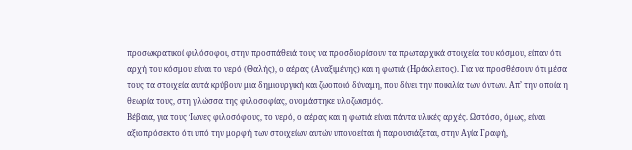προσωκρατικοί φιλόσοφοι, στην προσπάθειά τους να προσδιορίσουν τα πρωταρχικά στοιχεία του κόσμου, είπαν ότι αρχή του κόσμου είναι το νερό (Θαλής), ο αέρας (Αναξιμένης) και η φωτιά (Ηράκλειτος). Για να προσθέσουν ότι μέσα τους τα στοιχεία αυτά κρύβουν μια δημιουργική και ζωοποιό δύναμη, που δίνει την ποικιλία των όντων. Απ’ την οποία η θεωρία τους, στη γλώσσα της φιλοσοφίας, ονομάστηκε υλοζωισμός.
Βέβαια, για τους Ίωνες φιλοσόφους, το νερό, ο αέρας και η φωτιά είναι πάντα υλικές αρχές. Ωστόσο, όμως, είναι αξιοπρόσεκτο ότι υπό την μορφή των στοιχείων αυτών υπονοείται ή παρουσιάζεται, στην Αγία Γραφή,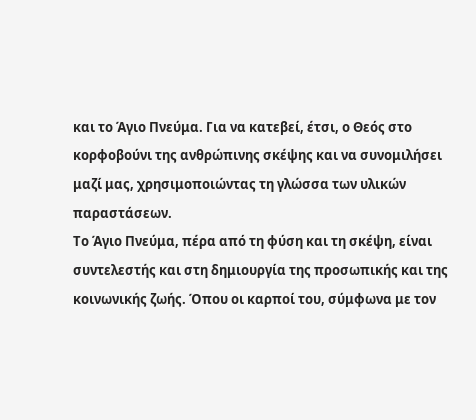και το Άγιο Πνεύμα. Για να κατεβεί, έτσι, ο Θεός στο κορφοβούνι της ανθρώπινης σκέψης και να συνομιλήσει μαζί μας, χρησιμοποιώντας τη γλώσσα των υλικών παραστάσεων.
Το Άγιο Πνεύμα, πέρα από τη φύση και τη σκέψη, είναι συντελεστής και στη δημιουργία της προσωπικής και της κοινωνικής ζωής. Όπου οι καρποί του, σύμφωνα με τον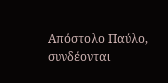Απόστολο Παύλο, συνδέονται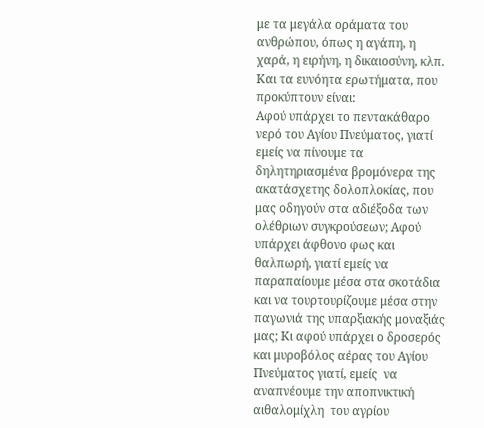με τα μεγάλα οράματα του ανθρώπου, όπως η αγάπη, η χαρά, η ειρήνη, η δικαιοσύνη, κλπ.
Και τα ευνόητα ερωτήματα, που προκύπτουν είναι:
Αφού υπάρχει το πεντακάθαρο νερό του Αγίου Πνεύματος, γιατί εμείς να πίνουμε τα δηλητηριασμένα βρομόνερα της ακατάσχετης δολοπλοκίας, που μας οδηγούν στα αδιέξοδα των ολέθριων συγκρούσεων; Αφού υπάρχει άφθονο φως και θαλπωρή, γιατί εμείς να παραπαίουμε μέσα στα σκοτάδια και να τουρτουρίζουμε μέσα στην παγωνιά της υπαρξιακής μοναξιάς μας; Κι αφού υπάρχει ο δροσερός και μυροβόλος αέρας του Αγίου Πνεύματος γιατί, εμείς  να αναπνέουμε την αποπνικτική αιθαλομίχλη  του αγρίου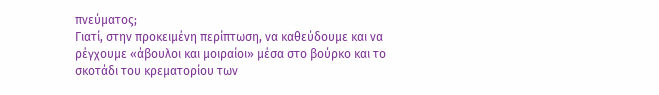πνεύματος;
Γιατί, στην προκειμένη περίπτωση, να καθεύδουμε και να ρέγχουμε «άβουλοι και μοιραίοι» μέσα στο βούρκο και το σκοτάδι του κρεματορίου των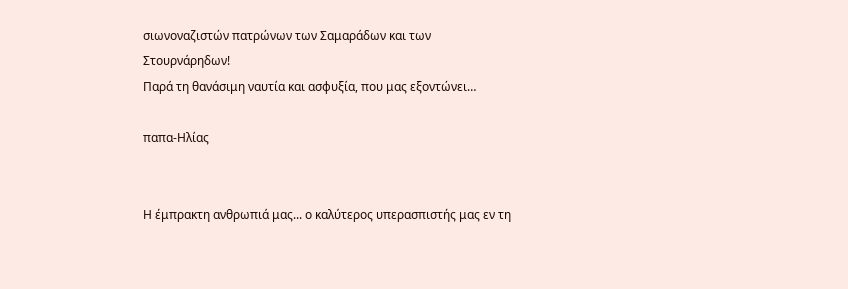σιωνοναζιστών πατρώνων των Σαμαράδων και των Στουρνάρηδων!
Παρά τη θανάσιμη ναυτία και ασφυξία, που μας εξοντώνει…

παπα-Ηλίας


Η έμπρακτη ανθρωπιά μας... ο καλύτερος υπερασπιστής μας εν τη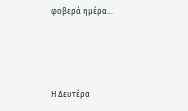φοβερά ημέρα...




Η Δευτέρα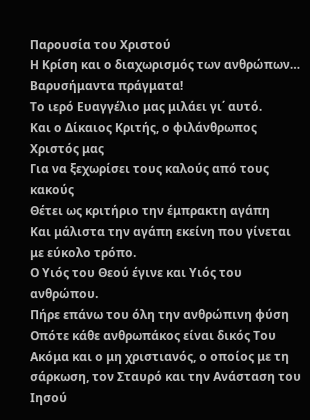Παρουσία του Χριστού
Η Κρίση και ο διαχωρισμός των ανθρώπων…
Βαρυσήμαντα πράγματα!
Το ιερό Ευαγγέλιο μας μιλάει γι΄ αυτό.
Και ο Δίκαιος Κριτής, ο φιλάνθρωπος Χριστός μας
Για να ξεχωρίσει τους καλούς από τους κακούς
Θέτει ως κριτήριο την έμπρακτη αγάπη
Και μάλιστα την αγάπη εκείνη που γίνεται με εύκολο τρόπο.
Ο Υιός του Θεού έγινε και Υιός του ανθρώπου.
Πήρε επάνω του όλη την ανθρώπινη φύση
Οπότε κάθε ανθρωπάκος είναι δικός Του
Ακόμα και ο μη χριστιανός, ο οποίος με τη σάρκωση, τον Σταυρό και την Ανάσταση του Ιησού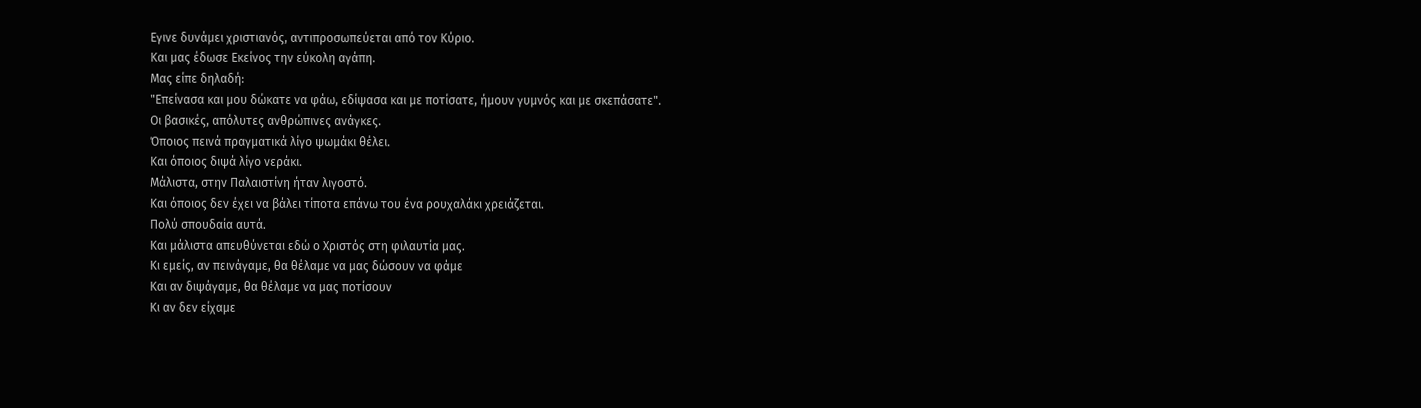Εγινε δυνάμει χριστιανός, αντιπροσωπεύεται από τον Κύριο.
Και μας έδωσε Εκείνος την εύκολη αγάπη.
Μας είπε δηλαδή:
"Επείνασα και μου δώκατε να φάω, εδίψασα και με ποτίσατε, ήμουν γυμνός και με σκεπάσατε".
Οι βασικές, απόλυτες ανθρώπινες ανάγκες.
Όποιος πεινά πραγματικά λίγο ψωμάκι θέλει.
Και όποιος διψά λίγο νεράκι.
Μάλιστα, στην Παλαιστίνη ήταν λιγοστό.
Και όποιος δεν έχει να βάλει τίποτα επάνω του ένα ρουχαλάκι χρειάζεται.
Πολύ σπουδαία αυτά.
Και μάλιστα απευθύνεται εδώ ο Χριστός στη φιλαυτία μας.
Κι εμείς, αν πεινάγαμε, θα θέλαμε να μας δώσουν να φάμε
Και αν διψάγαμε, θα θέλαμε να μας ποτίσουν
Κι αν δεν είχαμε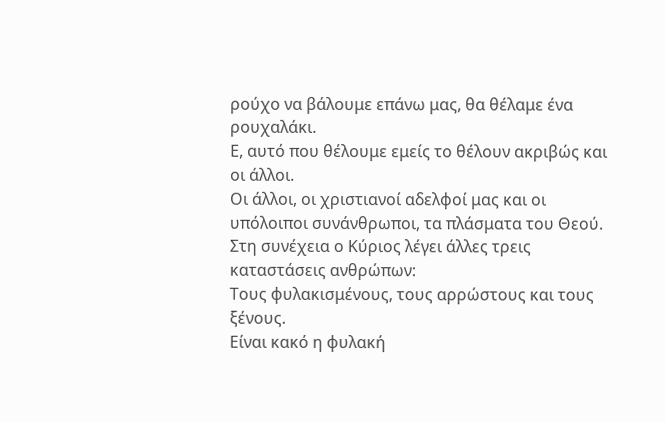ρούχο να βάλουμε επάνω μας, θα θέλαμε ένα ρουχαλάκι.
Ε, αυτό που θέλουμε εμείς το θέλουν ακριβώς και οι άλλοι.
Οι άλλοι, οι χριστιανοί αδελφοί μας και οι υπόλοιποι συνάνθρωποι, τα πλάσματα του Θεού.
Στη συνέχεια ο Κύριος λέγει άλλες τρεις καταστάσεις ανθρώπων:
Τους φυλακισμένους, τους αρρώστους και τους ξένους.
Είναι κακό η φυλακή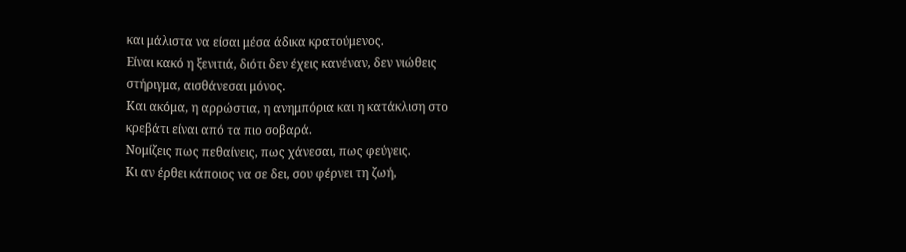και μάλιστα να είσαι μέσα άδικα κρατούμενος.
Είναι κακό η ξενιτιά, διότι δεν έχεις κανέναν, δεν νιώθεις στήριγμα, αισθάνεσαι μόνος.
Και ακόμα, η αρρώστια, η ανημπόρια και η κατάκλιση στο κρεβάτι είναι από τα πιο σοβαρά.
Νομίζεις πως πεθαίνεις, πως χάνεσαι, πως φεύγεις.
Κι αν έρθει κάποιος να σε δει, σου φέρνει τη ζωή,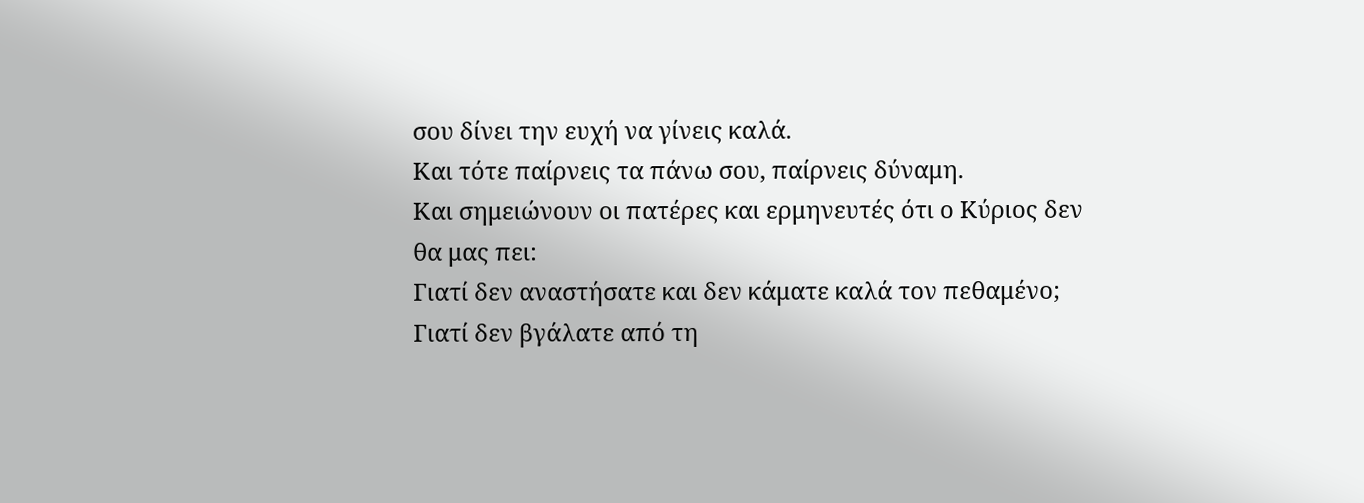σου δίνει την ευχή να γίνεις καλά.
Και τότε παίρνεις τα πάνω σου, παίρνεις δύναμη.
Και σημειώνουν οι πατέρες και ερμηνευτές ότι ο Κύριος δεν θα μας πει:
Γιατί δεν αναστήσατε και δεν κάματε καλά τον πεθαμένο;
Γιατί δεν βγάλατε από τη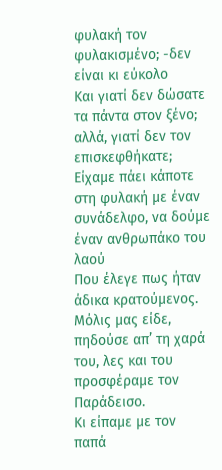φυλακή τον φυλακισμένο; -δεν είναι κι εύκολο
Και γιατί δεν δώσατε τα πάντα στον ξένο; αλλά, γιατί δεν τον επισκεφθήκατε;
Είχαμε πάει κάποτε στη φυλακή με έναν συνάδελφο, να δούμε έναν ανθρωπάκο του λαού
Που έλεγε πως ήταν άδικα κρατούμενος.
Μόλις μας είδε, πηδούσε απ’ τη χαρά του, λες και του προσφέραμε τον Παράδεισο.
Κι είπαμε με τον παπά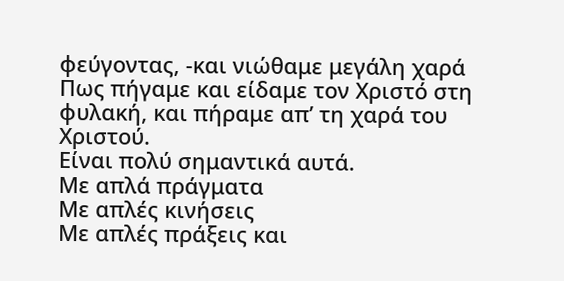φεύγοντας, -και νιώθαμε μεγάλη χαρά
Πως πήγαμε και είδαμε τον Χριστό στη φυλακή, και πήραμε απ’ τη χαρά του Χριστού.
Είναι πολύ σημαντικά αυτά.
Με απλά πράγματα
Με απλές κινήσεις
Με απλές πράξεις και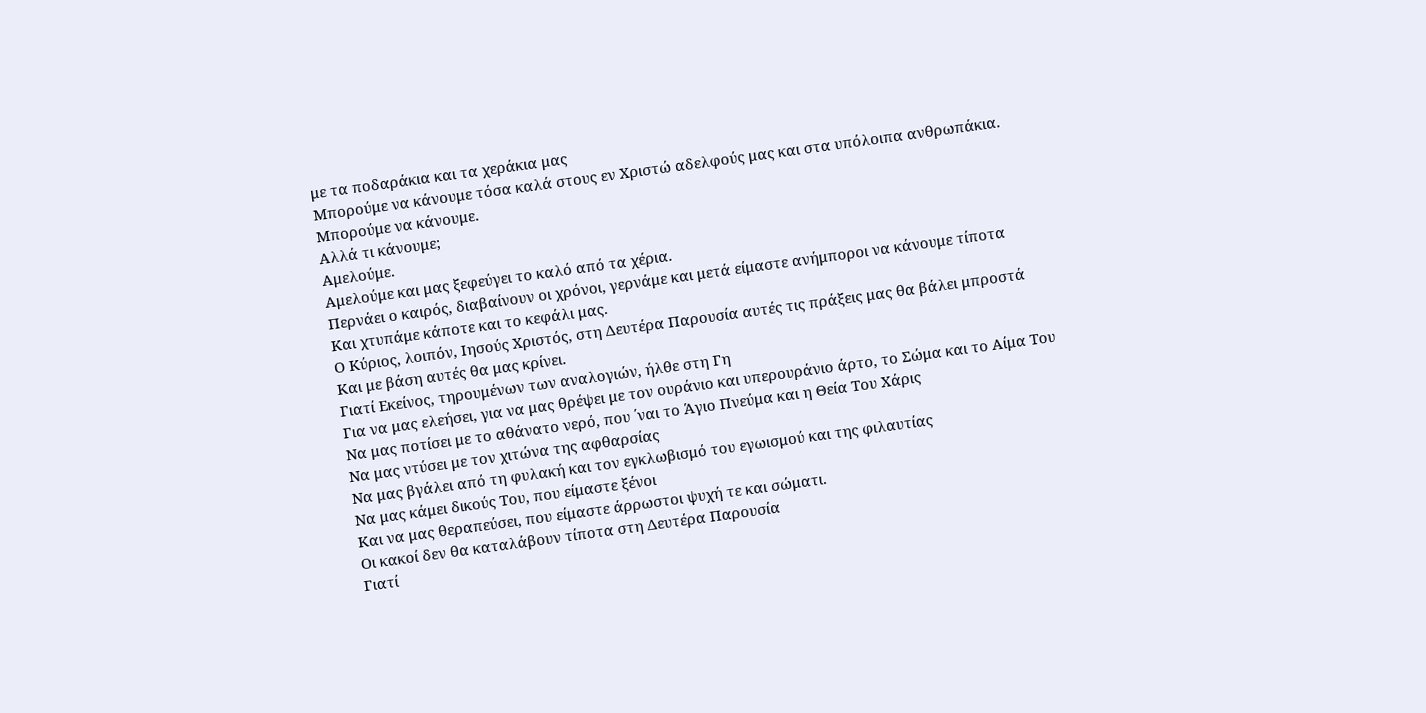με τα ποδαράκια και τα χεράκια μας
Μπορούμε να κάνουμε τόσα καλά στους εν Χριστώ αδελφούς μας και στα υπόλοιπα ανθρωπάκια.
Μπορούμε να κάνουμε.
Αλλά τι κάνουμε;
Αμελούμε.
Αμελούμε και μας ξεφεύγει το καλό από τα χέρια.
Περνάει ο καιρός, διαβαίνουν οι χρόνοι, γερνάμε και μετά είμαστε ανήμποροι να κάνουμε τίποτα
Και χτυπάμε κάποτε και το κεφάλι μας.
Ο Κύριος, λοιπόν, Ιησούς Χριστός, στη Δευτέρα Παρουσία αυτές τις πράξεις μας θα βάλει μπροστά
Και με βάση αυτές θα μας κρίνει.
Γιατί Εκείνος, τηρουμένων των αναλογιών, ήλθε στη Γη
Για να μας ελεήσει, για να μας θρέψει με τον ουράνιο και υπερουράνιο άρτο, το Σώμα και το Αίμα Του
Να μας ποτίσει με το αθάνατο νερό, που ΄ναι το Άγιο Πνεύμα και η Θεία Του Χάρις
Να μας ντύσει με τον χιτώνα της αφθαρσίας
Να μας βγάλει από τη φυλακή και τον εγκλωβισμό του εγωισμού και της φιλαυτίας
Να μας κάμει δικούς Του, που είμαστε ξένοι
Και να μας θεραπεύσει, που είμαστε άρρωστοι ψυχή τε και σώματι.
Οι κακοί δεν θα καταλάβουν τίποτα στη Δευτέρα Παρουσία
Γιατί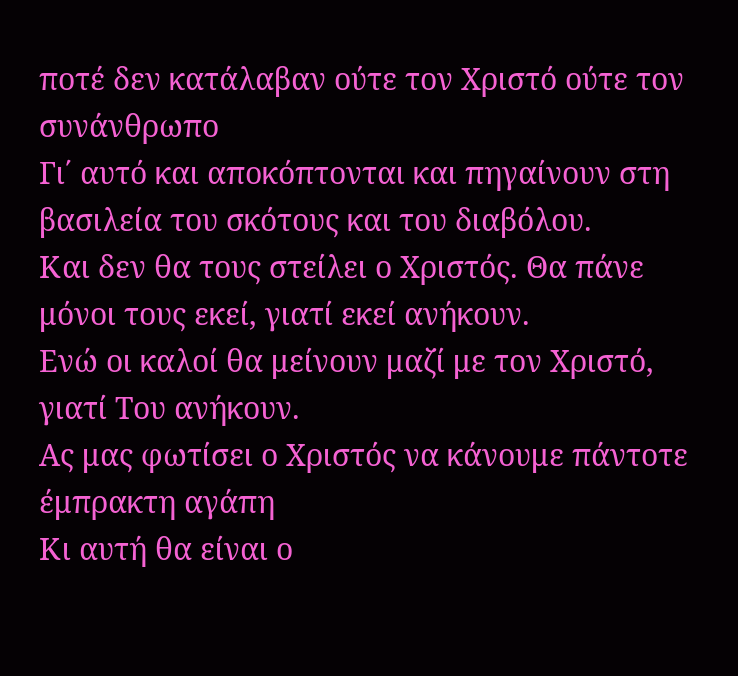ποτέ δεν κατάλαβαν ούτε τον Χριστό ούτε τον συνάνθρωπο
Γι΄ αυτό και αποκόπτονται και πηγαίνουν στη βασιλεία του σκότους και του διαβόλου.
Και δεν θα τους στείλει ο Χριστός. Θα πάνε μόνοι τους εκεί, γιατί εκεί ανήκουν.
Ενώ οι καλοί θα μείνουν μαζί με τον Χριστό, γιατί Του ανήκουν.
Ας μας φωτίσει ο Χριστός να κάνουμε πάντοτε έμπρακτη αγάπη
Κι αυτή θα είναι ο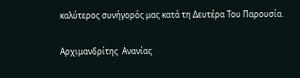καλύτερος συνήγορός μας κατά τη Δευτέρα Του Παρουσία.

Αρχιμανδρίτης  Ανανίας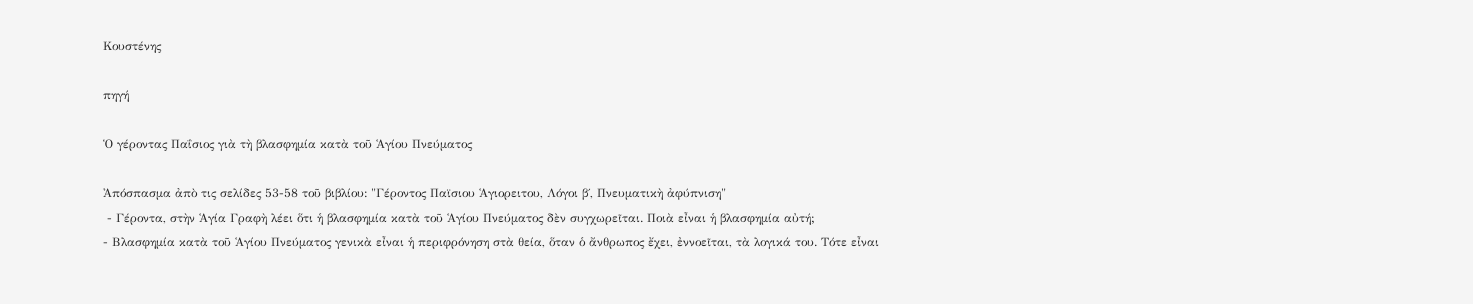Κουστένης

πηγή

Ὁ γέροντας Παΐσιος γιὰ τὴ βλασφημία κατὰ τοῦ Ἁγίου Πνεύματος

Ἀπόσπασμα ἀπὸ τις σελίδες 53-58 τοῦ βιβλίου: "Γέροντος Παϊσιου Ἁγιορειτου, Λόγοι β΄, Πνευματικὴ ἀφύπνιση"
 - Γέροντα, στὴν Ἁγία Γραφὴ λέει ὅτι ἡ βλασφημία κατὰ τοῦ Ἁγίου Πνεύματος δὲν συγχωρεῖται. Ποιὰ εἶναι ἡ βλασφημία αὐτή;
- Βλασφημία κατὰ τοῦ Ἁγίου Πνεύματος γενικὰ εἶναι ἡ περιφρόνηση στὰ θεία, ὅταν ὁ ἄνθρωπος ἔχει, ἐννοεῖται, τὰ λογικά του. Τότε εἶναι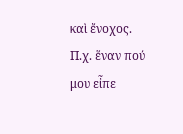καὶ ἔνοχος. Π.χ. ἕναν πού μου εἶπε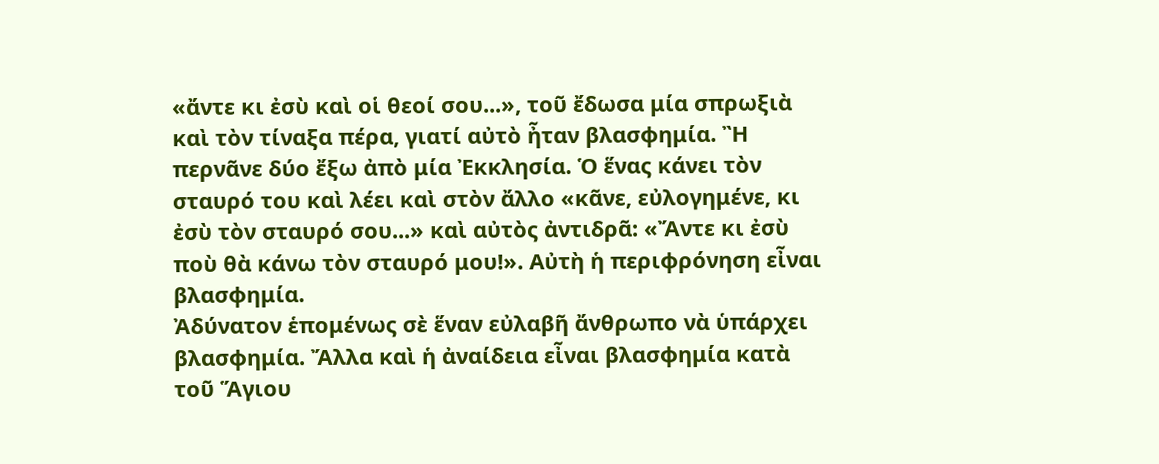«ἄντε κι ἐσὺ καὶ οἱ θεοί σου...», τοῦ ἔδωσα μία σπρωξιὰ καὶ τὸν τίναξα πέρα, γιατί αὐτὸ ἦταν βλασφημία. Ἢ περνᾶνε δύο ἔξω ἀπὸ μία Ἐκκλησία. Ὁ ἕνας κάνει τὸν σταυρό του καὶ λέει καὶ στὸν ἄλλο «κᾶνε, εὐλογημένε, κι ἐσὺ τὸν σταυρό σου...» καὶ αὐτὸς ἀντιδρᾶ: «Ἄντε κι ἐσὺ ποὺ θὰ κάνω τὸν σταυρό μου!». Αὐτὴ ἡ περιφρόνηση εἶναι βλασφημία.
Ἀδύνατον ἑπομένως σὲ ἕναν εὐλαβῆ ἄνθρωπο νὰ ὑπάρχει βλασφημία. Ἄλλα καὶ ἡ ἀναίδεια εἶναι βλασφημία κατὰ τοῦ Ἅγιου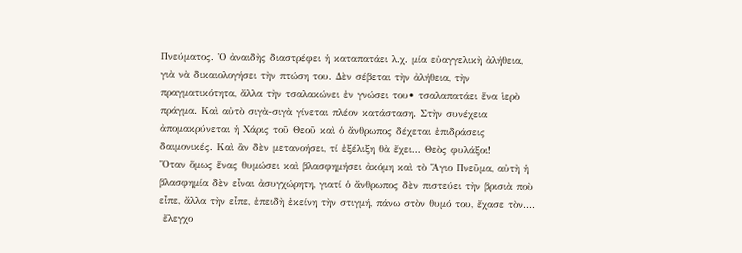Πνεύματος. Ὁ ἀναιδὴς διαστρέφει ἡ καταπατάει λ.χ. μία εὐαγγελικὴ ἀλήθεια, γιὰ νὰ δικαιολογήσει τὴν πτώση του. Δὲν σέβεται τὴν ἀλήθεια, τὴν πραγματικότητα, ἄλλα τὴν τσαλακώνει ἐν γνώσει του• τσαλαπατάει ἕνα ἱερὸ πράγμα. Καὶ αὐτὸ σιγὰ-σιγὰ γίνεται πλέον κατάσταση. Στὴν συνέχεια ἀπομακρύνεται ἡ Χάρις τοῦ Θεοῦ καὶ ὁ ἄνθρωπος δέχεται ἐπιδράσεις δαιμονικές. Καὶ ἂν δὲν μετανοήσει, τί ἐξέλιξη θὰ ἔχει... Θεὸς φυλάξοι!
Ὅταν ὅμως ἕνας θυμώσει καὶ βλασφημήσει ἀκόμη καὶ τὸ Ἅγιο Πνεῦμα, αὐτὴ ἡ βλασφημία δὲν εἶναι ἀσυγχώρητη, γιατί ὁ ἄνθρωπος δὲν πιστεύει τὴν βρισιὰ ποὺ εἶπε, ἄλλα τὴν εἶπε, ἐπειδὴ ἐκείνη τὴν στιγμή, πάνω στὸν θυμό του, ἔχασε τὸν....
 ἔλεγχο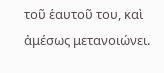τοῦ ἑαυτοῦ του, καὶ ἀμέσως μετανοιώνει.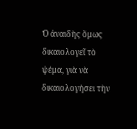Ὁ ἀναιδὴς ὅμως δικαιολογεῖ τὸ ψέμα, γιὰ νὰ δικαιολογήσει τὴν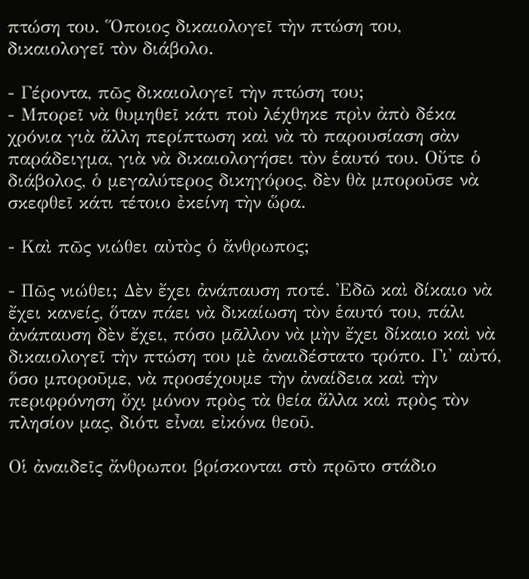πτώση του. Ὅποιος δικαιολογεῖ τὴν πτώση του, δικαιολογεῖ τὸν διάβολο.

- Γέροντα, πῶς δικαιολογεῖ τὴν πτώση του;
- Μπορεῖ νὰ θυμηθεῖ κάτι ποὺ λέχθηκε πρὶν ἀπὸ δέκα χρόνια γιὰ ἄλλη περίπτωση καὶ νὰ τὸ παρουσίαση σὰν παράδειγμα, γιὰ νὰ δικαιολογήσει τὸν ἑαυτό του. Οὔτε ὁ διάβολος, ὁ μεγαλύτερος δικηγόρος, δὲν θὰ μποροῦσε νὰ σκεφθεῖ κάτι τέτοιο ἐκείνη τὴν ὥρα.

- Καὶ πῶς νιώθει αὐτὸς ὁ ἄνθρωπος;

- Πῶς νιώθει; Δὲν ἔχει ἀνάπαυση ποτέ. Ἐδῶ καὶ δίκαιο νὰ ἔχει κανείς, ὅταν πάει νὰ δικαίωση τὸν ἑαυτό του, πάλι ἀνάπαυση δὲν ἔχει, πόσο μᾶλλον νὰ μὴν ἔχει δίκαιο καὶ νὰ δικαιολογεῖ τὴν πτώση του μὲ ἀναιδέστατο τρόπο. Γι' αὐτό, ὅσο μποροῦμε, νὰ προσέχουμε τὴν ἀναίδεια καὶ τὴν περιφρόνηση ὄχι μόνον πρὸς τὰ θεία ἄλλα καὶ πρὸς τὸν πλησίον μας, διότι εἶναι εἰκόνα θεοῦ.

Οἱ ἀναιδεῖς ἄνθρωποι βρίσκονται στὸ πρῶτο στάδιο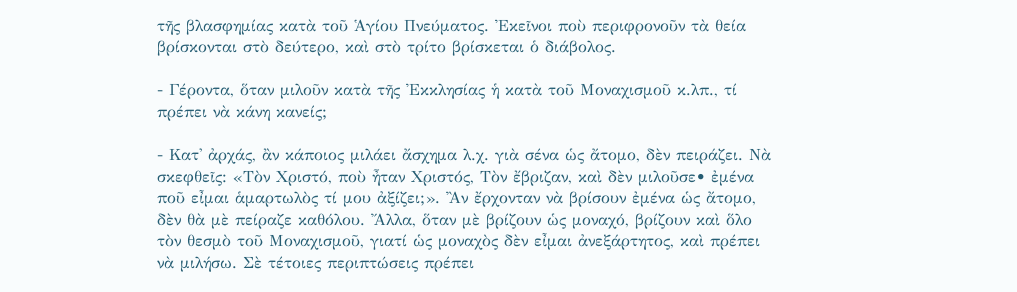τῆς βλασφημίας κατὰ τοῦ Ἁγίου Πνεύματος. Ἐκεῖνοι ποὺ περιφρονοῦν τὰ θεία βρίσκονται στὸ δεύτερο, καὶ στὸ τρίτο βρίσκεται ὁ διάβολος.

- Γέροντα, ὅταν μιλοῦν κατὰ τῆς Ἐκκλησίας ἡ κατὰ τοῦ Μοναχισμοῦ κ.λπ., τί πρέπει νὰ κάνη κανείς;

- Κατ' ἀρχάς, ἂν κάποιος μιλάει ἄσχημα λ.χ. γιὰ σένα ὡς ἄτομο, δὲν πειράζει. Νὰ σκεφθεῖς: «Τὸν Χριστό, ποὺ ἦταν Χριστός, Τὸν ἔβριζαν, καὶ δὲν μιλοῦσε• ἐμένα ποῦ εἶμαι ἁμαρτωλὸς τί μου ἀξίζει;». Ἂν ἔρχονταν νὰ βρίσουν ἐμένα ὡς ἄτομο, δὲν θὰ μὲ πείραζε καθόλου. Ἄλλα, ὅταν μὲ βρίζουν ὡς μοναχό, βρίζουν καὶ ὅλο τὸν θεσμὸ τοῦ Μοναχισμοῦ, γιατί ὡς μοναχὸς δὲν εἶμαι ἀνεξάρτητος, καὶ πρέπει νὰ μιλήσω. Σὲ τέτοιες περιπτώσεις πρέπει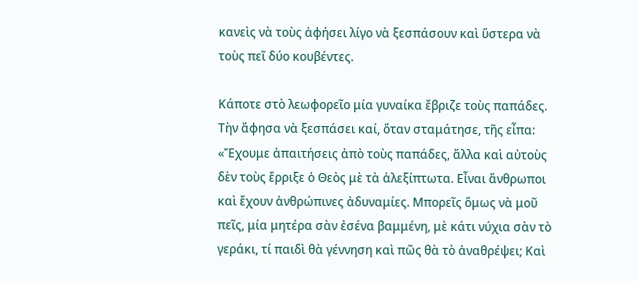κανεὶς νὰ τοὺς ἀφήσει λίγο νὰ ξεσπάσουν καὶ ὕστερα νὰ τοὺς πεῖ δύο κουβέντες.

Κάποτε στὸ λεωφορεῖο μία γυναίκα ἔβριζε τοὺς παπάδες. Τὴν ἄφησα νὰ ξεσπάσει καί, ὅταν σταμάτησε, τῆς εἶπα: «Ἔχουμε ἀπαιτήσεις ἀπὸ τοὺς παπάδες, ἄλλα καὶ αὐτοὺς δὲν τοὺς ἔρριξε ὁ Θεὸς μὲ τὰ ἀλεξίπτωτα. Εἶναι ἄνθρωποι καὶ ἔχουν ἀνθρώπινες ἀδυναμίες. Μπορεῖς ὅμως νὰ μοῦ πεῖς, μία μητέρα σὰν ἐσένα βαμμένη, μὲ κάτι νύχια σὰν τὸ γεράκι, τί παιδὶ θὰ γέννηση καὶ πῶς θὰ τὸ ἀναθρέψει; Καὶ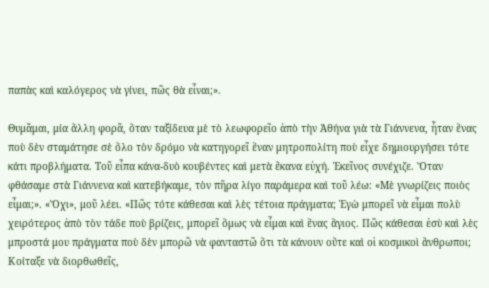παπὰς καὶ καλόγερος νὰ γίνει, πῶς θὰ εἶναι;».

Θυμᾶμαι, μία ἄλλη φορᾶ, ὅταν ταξίδευα μὲ τὸ λεωφορεῖο ἀπὸ τὴν Ἀθήνα γιὰ τὰ Γιάννενα, ἦταν ἕνας ποὺ δὲν σταμάτησε σὲ ὅλο τὸν δρόμο νὰ κατηγορεῖ ἕναν μητροπολίτη ποὺ εἶχε δημιουργήσει τότε κάτι προβλήματα. Τοῦ εἶπα κάνα-δυὸ κουβέντες καὶ μετὰ ἔκανα εὐχή. Ἐκεῖνος συνέχιζε. Ὅταν φθάσαμε στὰ Γιάννενα καὶ κατεβήκαμε, τὸν πῆρα λίγο παράμερα καὶ τοῦ λέω: «Μὲ γνωρίζεις ποιὸς εἶμαι;». «Ὄχι», μοῦ λέει. «Πῶς τότε κάθεσαι καὶ λὲς τέτοια πράγματα; Ἐγὼ μπορεῖ νὰ εἶμαι πολὺ χειρότερος ἀπὸ τὸν τάδε ποὺ βρίζεις, μπορεῖ ὅμως νὰ εἶμαι καὶ ἕνας ἅγιος. Πῶς κάθεσαι ἐσὺ καὶ λὲς μπροστά μου πράγματα ποὺ δὲν μπορῶ νὰ φανταστῶ ὅτι τὰ κάνουν οὔτε καὶ οἱ κοσμικοὶ ἄνθρωποι; Κοίταξε νὰ διορθωθεῖς,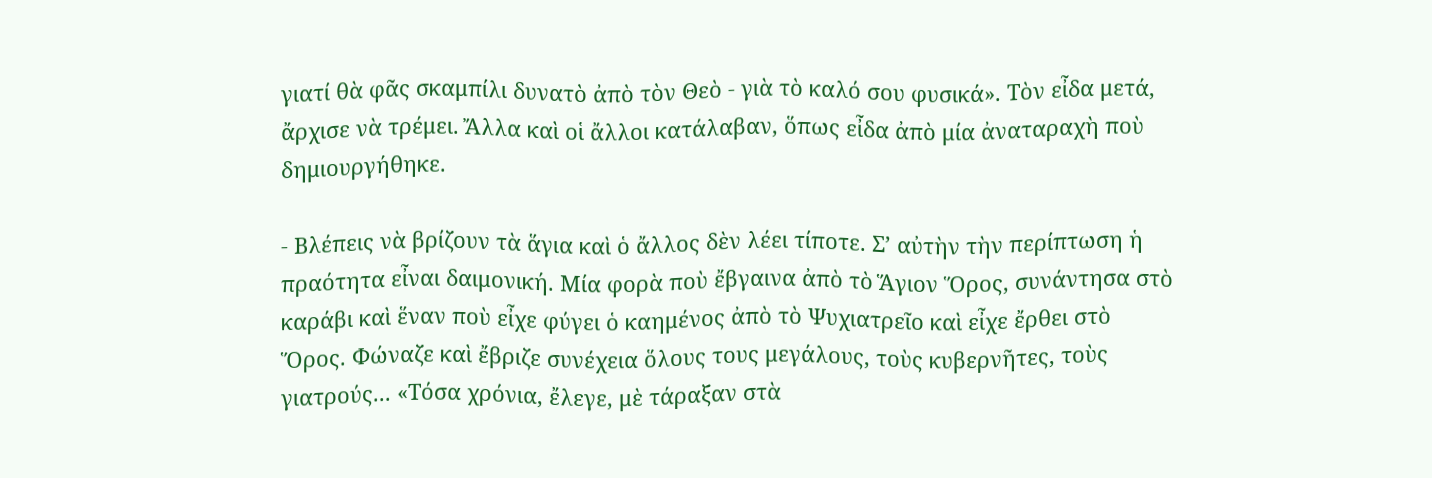γιατί θὰ φᾶς σκαμπίλι δυνατὸ ἀπὸ τὸν Θεὸ - γιὰ τὸ καλό σου φυσικά». Τὸν εἶδα μετά, ἄρχισε νὰ τρέμει. Ἄλλα καὶ οἱ ἄλλοι κατάλαβαν, ὅπως εἶδα ἀπὸ μία ἀναταραχὴ ποὺ δημιουργήθηκε.

- Βλέπεις νὰ βρίζουν τὰ ἅγια καὶ ὁ ἄλλος δὲν λέει τίποτε. Σ’ αὐτὴν τὴν περίπτωση ἡ πραότητα εἶναι δαιμονική. Μία φορὰ ποὺ ἔβγαινα ἀπὸ τὸ Ἅγιον Ὅρος, συνάντησα στὸ καράβι καὶ ἕναν ποὺ εἶχε φύγει ὁ καημένος ἀπὸ τὸ Ψυχιατρεῖο καὶ εἶχε ἔρθει στὸ Ὅρος. Φώναζε καὶ ἔβριζε συνέχεια ὅλους τους μεγάλους, τοὺς κυβερνῆτες, τοὺς γιατρούς... «Τόσα χρόνια, ἔλεγε, μὲ τάραξαν στὰ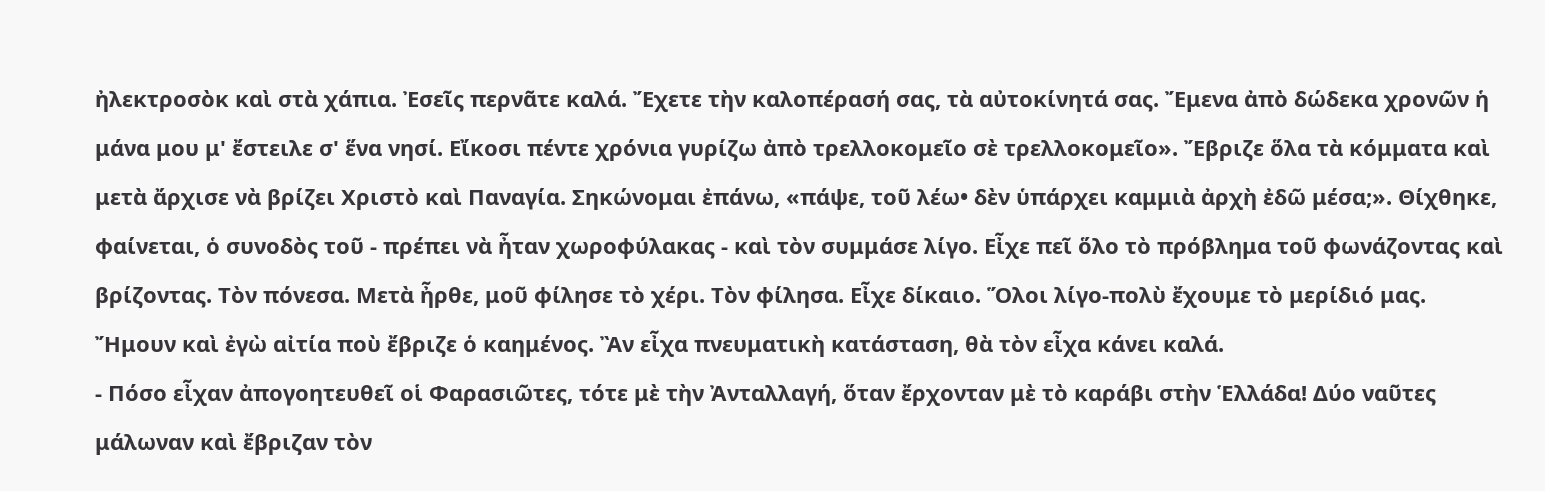ἠλεκτροσὸκ καὶ στὰ χάπια. Ἐσεῖς περνᾶτε καλά. Ἔχετε τὴν καλοπέρασή σας, τὰ αὐτοκίνητά σας. Ἔμενα ἀπὸ δώδεκα χρονῶν ἡ μάνα μου μ' ἔστειλε σ' ἕνα νησί. Εἴκοσι πέντε χρόνια γυρίζω ἀπὸ τρελλοκομεῖο σὲ τρελλοκομεῖο». Ἔβριζε ὅλα τὰ κόμματα καὶ μετὰ ἄρχισε νὰ βρίζει Χριστὸ καὶ Παναγία. Σηκώνομαι ἐπάνω, «πάψε, τοῦ λέω• δὲν ὑπάρχει καμμιὰ ἀρχὴ ἐδῶ μέσα;». Θίχθηκε, φαίνεται, ὁ συνοδὸς τοῦ - πρέπει νὰ ἦταν χωροφύλακας - καὶ τὸν συμμάσε λίγο. Εἶχε πεῖ ὅλο τὸ πρόβλημα τοῦ φωνάζοντας καὶ βρίζοντας. Τὸν πόνεσα. Μετὰ ἦρθε, μοῦ φίλησε τὸ χέρι. Τὸν φίλησα. Εἶχε δίκαιο. Ὅλοι λίγο-πολὺ ἔχουμε τὸ μερίδιό μας. Ἤμουν καὶ ἐγὼ αἰτία ποὺ ἔβριζε ὁ καημένος. Ἂν εἶχα πνευματικὴ κατάσταση, θὰ τὸν εἶχα κάνει καλά.
- Πόσο εἶχαν ἀπογοητευθεῖ οἱ Φαρασιῶτες, τότε μὲ τὴν Ἀνταλλαγή, ὅταν ἔρχονταν μὲ τὸ καράβι στὴν Ἑλλάδα! Δύο ναῦτες μάλωναν καὶ ἔβριζαν τὸν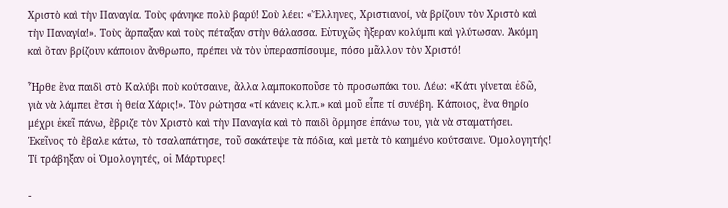Χριστὸ καὶ τὴν Παναγία. Τοὺς φάνηκε πολὺ βαρύ! Σοὺ λέει: «Ἕλληνες, Χριστιανοί, νὰ βρίζουν τὸν Χριστὸ καὶ τὴν Παναγία!». Τοὺς ἅρπαξαν καὶ τοὺς πέταξαν στὴν θάλασσα. Εὐτυχῶς ἤξεραν κολύμπι καὶ γλύτωσαν. Ἀκόμη καὶ ὅταν βρίζουν κάποιον ἄνθρωπο, πρέπει νὰ τὸν ὑπερασπίσουμε, πόσο μᾶλλον τὸν Χριστό!

Ἦρθε ἕνα παιδὶ στὸ Καλύβι ποὺ κούτσαινε, ἄλλα λαμποκοποῦσε τὸ προσωπάκι του. Λέω: «Κάτι γίνεται ἐδῶ, γιὰ νὰ λάμπει ἔτσι ἡ θεία Χάρις!». Τὸν ρώτησα «τί κάνεις κ.λπ.» καὶ μοῦ εἶπε τί συνέβη. Κάποιος, ἕνα θηρίο μέχρι ἐκεῖ πάνω, ἔβριζε τὸν Χριστὸ καὶ τὴν Παναγία καὶ τὸ παιδὶ ὅρμησε ἐπάνω του, γιὰ νὰ σταματήσει. Ἐκεῖνος τὸ ἔβαλε κάτω, τὸ τσαλαπάτησε, τοῦ σακάτεψε τὰ πόδια, καὶ μετὰ τὸ καημένο κούτσαινε. Ὁμολογητής! Τί τράβηξαν οἱ Ὁμολογητές, οἱ Μάρτυρες!

-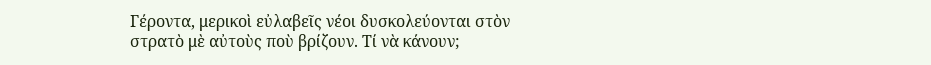Γέροντα, μερικοὶ εὐλαβεῖς νέοι δυσκολεύονται στὸν στρατὸ μὲ αὐτοὺς ποὺ βρίζουν. Τί νὰ κάνουν;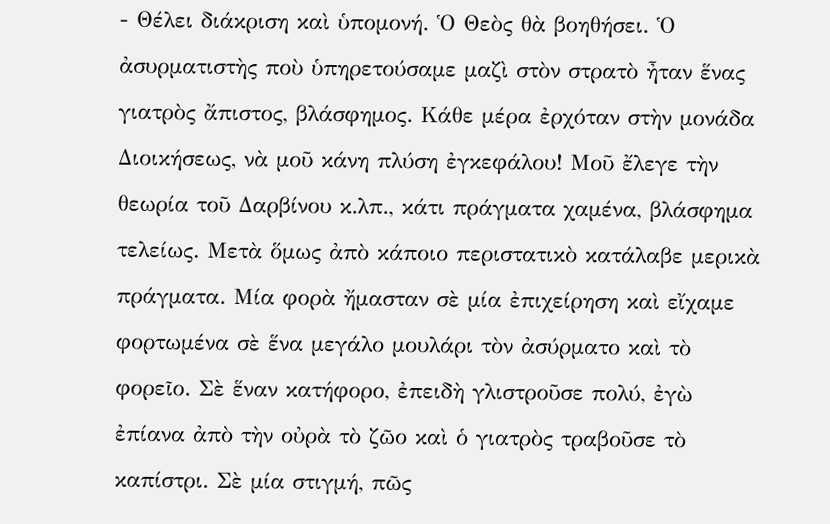- Θέλει διάκριση καὶ ὑπομονή. Ὁ Θεὸς θὰ βοηθήσει. Ὁ ἀσυρματιστὴς ποὺ ὑπηρετούσαμε μαζὶ στὸν στρατὸ ἦταν ἕνας γιατρὸς ἄπιστος, βλάσφημος. Κάθε μέρα ἐρχόταν στὴν μονάδα Διοικήσεως, νὰ μοῦ κάνη πλύση ἐγκεφάλου! Μοῦ ἔλεγε τὴν θεωρία τοῦ Δαρβίνου κ.λπ., κάτι πράγματα χαμένα, βλάσφημα τελείως. Μετὰ ὅμως ἀπὸ κάποιο περιστατικὸ κατάλαβε μερικὰ πράγματα. Μία φορὰ ἤμασταν σὲ μία ἐπιχείρηση καὶ εἴχαμε φορτωμένα σὲ ἕνα μεγάλο μουλάρι τὸν ἀσύρματο καὶ τὸ φορεῖο. Σὲ ἕναν κατήφορο, ἐπειδὴ γλιστροῦσε πολύ, ἐγὼ ἐπίανα ἀπὸ τὴν οὐρὰ τὸ ζῶο καὶ ὁ γιατρὸς τραβοῦσε τὸ καπίστρι. Σὲ μία στιγμή, πῶς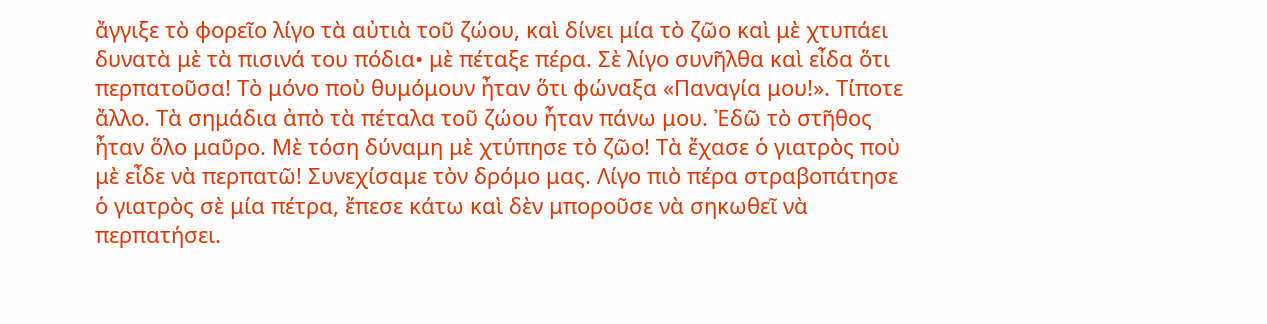ἄγγιξε τὸ φορεῖο λίγο τὰ αὐτιὰ τοῦ ζώου, καὶ δίνει μία τὸ ζῶο καὶ μὲ χτυπάει δυνατὰ μὲ τὰ πισινά του πόδια• μὲ πέταξε πέρα. Σὲ λίγο συνῆλθα καὶ εἶδα ὅτι περπατοῦσα! Τὸ μόνο ποὺ θυμόμουν ἦταν ὅτι φώναξα «Παναγία μου!». Τίποτε ἄλλο. Τὰ σημάδια ἀπὸ τὰ πέταλα τοῦ ζώου ἦταν πάνω μου. Ἐδῶ τὸ στῆθος ἦταν ὅλο μαῦρο. Μὲ τόση δύναμη μὲ χτύπησε τὸ ζῶο! Τὰ ἔχασε ὁ γιατρὸς ποὺ μὲ εἶδε νὰ περπατῶ! Συνεχίσαμε τὸν δρόμο μας. Λίγο πιὸ πέρα στραβοπάτησε ὁ γιατρὸς σὲ μία πέτρα, ἔπεσε κάτω καὶ δὲν μποροῦσε νὰ σηκωθεῖ νὰ περπατήσει.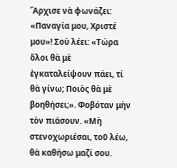Ἄρχισε νὰ φωνάζει: «Παναγία μου, Χριστέ μου»! Σοὺ λέει: «Τώρα ὅλοι θὰ μὲ ἐγκαταλείψουν πάει, τί θὰ γίνω; Ποιὸς θὰ μὲ βοηθήσει;». Φοβόταν μὴν τὸν πιάσουν. «Μὴ στενοχωριέσαι, τοῦ λέω, θὰ καθήσω μαζί σου.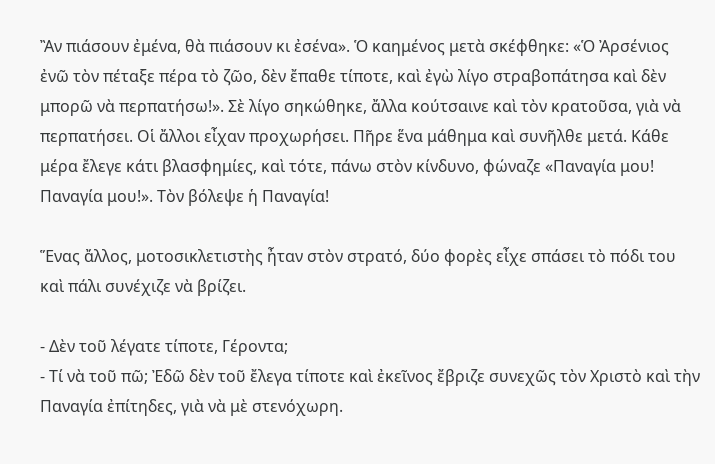Ἂν πιάσουν ἐμένα, θὰ πιάσουν κι ἐσένα». Ὁ καημένος μετὰ σκέφθηκε: «Ὁ Ἀρσένιος ἐνῶ τὸν πέταξε πέρα τὸ ζῶο, δὲν ἔπαθε τίποτε, καὶ ἐγὼ λίγο στραβοπάτησα καὶ δὲν μπορῶ νὰ περπατήσω!». Σὲ λίγο σηκώθηκε, ἄλλα κούτσαινε καὶ τὸν κρατοῦσα, γιὰ νὰ περπατήσει. Οἱ ἄλλοι εἶχαν προχωρήσει. Πῆρε ἕνα μάθημα καὶ συνῆλθε μετά. Κάθε μέρα ἔλεγε κάτι βλασφημίες, καὶ τότε, πάνω στὸν κίνδυνο, φώναζε «Παναγία μου! Παναγία μου!». Τὸν βόλεψε ἡ Παναγία!

Ἕνας ἄλλος, μοτοσικλετιστὴς ἦταν στὸν στρατό, δύο φορὲς εἶχε σπάσει τὸ πόδι του καὶ πάλι συνέχιζε νὰ βρίζει.

- Δὲν τοῦ λέγατε τίποτε, Γέροντα;
- Τί νὰ τοῦ πῶ; Ἐδῶ δὲν τοῦ ἔλεγα τίποτε καὶ ἐκεῖνος ἔβριζε συνεχῶς τὸν Χριστὸ καὶ τὴν Παναγία ἐπίτηδες, γιὰ νὰ μὲ στενόχωρη.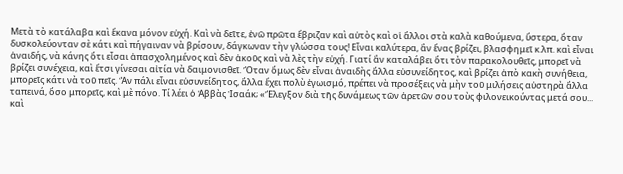Μετὰ τὸ κατάλαβα καὶ ἔκανα μόνον εὐχή. Καὶ νὰ δεῖτε, ἐνῶ πρῶτα ἔβριζαν καὶ αὐτὸς καὶ οἱ ἄλλοι στὰ καλὰ καθούμενα, ὕστερα, ὅταν δυσκολεύονταν σὲ κάτι καὶ πήγαιναν νὰ βρίσουν, δάγκωναν τὴν γλώσσα τους! Εἶναι καλύτερα, ἂν ἕνας βρίζει, βλασφημεῖ κ.λπ. καὶ εἶναι ἀναιδής, νὰ κάνης ὅτι εἶσαι ἀπασχολημένος καὶ δὲν ἀκοῦς καὶ νὰ λὲς τὴν εὐχή. Γιατί ἂν καταλάβει ὅτι τὸν παρακολουθεῖς, μπορεῖ νὰ βρίζει συνέχεια, καὶ ἔτσι γίνεσαι αἰτία νὰ δαιμονισθεῖ. Ὅταν ὅμως δὲν εἶναι ἀναιδὴς ἄλλα εὐσυνείδητος, καὶ βρίζει ἀπὸ κακὴ συνήθεια, μπορεῖς κάτι νὰ τοῦ πεῖς. Ἂν πάλι εἶναι εὐσυνείδητος, ἄλλα ἔχει πολὺ ἐγωισμό, πρέπει νὰ προσέξεις νὰ μὴν τοῦ μιλήσεις αὐστηρὰ ἄλλα ταπεινά, ὅσο μπορεῖς, καὶ μὲ πόνο. Τί λέει ὁ Ἀββὰς Ἰσαάκ; «Ἔλεγξον διὰ τῆς δυνάμεως τῶν ἀρετῶν σου τοὺς φιλονεικούντας μετά σου... καὶ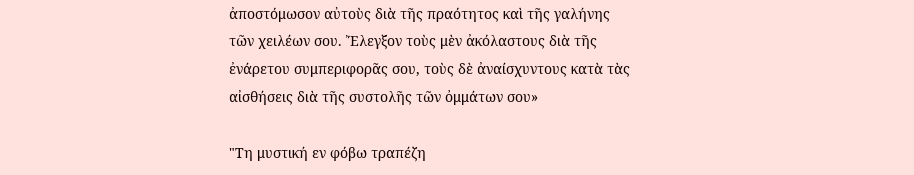ἀποστόμωσον αὐτοὺς διὰ τῆς πραότητος καὶ τῆς γαλήνης τῶν χειλέων σου. Ἔλεγξον τοὺς μὲν ἀκόλαστους διὰ τῆς ἐνάρετου συμπεριφορᾶς σου, τοὺς δὲ ἀναίσχυντους κατὰ τὰς αἰσθήσεις διὰ τῆς συστολῆς τῶν ὀμμάτων σου»

"Τη μυστική εν φόβω τραπέζη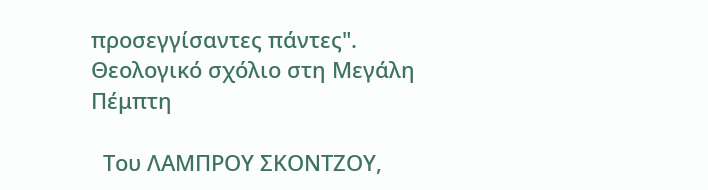προσεγγίσαντες πάντες". Θεολογικό σχόλιο στη Μεγάλη Πέμπτη

  Του ΛΑΜΠΡΟΥ ΣΚΟΝΤΖΟΥ,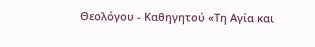Θεολόγου - Καθηγητού «Τη Αγία και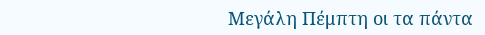Μεγάλη Πέμπτη οι τα πάντα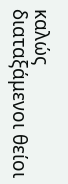καλώς διαταξάμενοι θείοι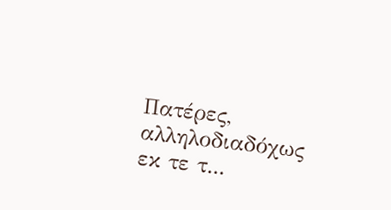Πατέρες, αλληλοδιαδόχως εκ τε τ...